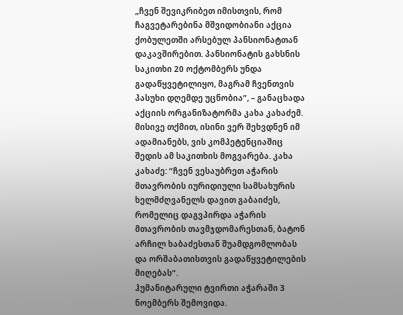„ჩვენ შევიკრიბეთ იმისთვის, რომ ჩაგვეტარებინა მშვიდობიანი აქცია ქობულეთში არსებულ პანსიონატთან დაკავშირებით. პანსიონატის გახსნის საკითხი 20 ოქტომბერს უნდა გადაწყვეტილიყო, მაგრამ ჩვენთვის პასუხი დღემდე უცნობია”, – განაცხადა აქციის ორგანიზატორმა კახა კახაძემ.
მისივე თქმით, ისინი ვერ შეხვდნენ იმ ადამიანებს, ვის კომპეტენციაშიც შედის ამ საკითხის მოგვარება. კახა კახაძე: “ჩვენ ვესაუბრეთ აჭარის მთავრობის იურიდიული სამსახურის ხელმძღვანელს დავით გაბაიძეს, რომელიც დაგვპირდა აჭარის მთავრობის თავმჯდომარესთან, ბატონ არჩილ ხაბაძესთან შუამდგომლობას და ორშაბათისთვის გადაწყვეტილების მიღებას“.
ჰუმანიტარული ტვირთი აჭარაში 3 ნოემბერს შემოვიდა.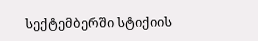სექტემბერში სტიქიის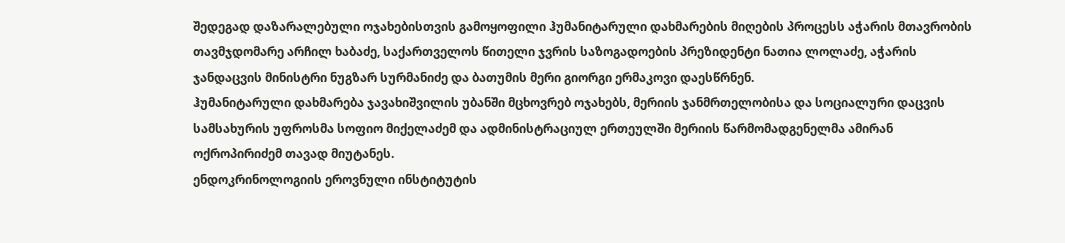შედეგად დაზარალებული ოჯახებისთვის გამოყოფილი ჰუმანიტარული დახმარების მიღების პროცესს აჭარის მთავრობის თავმჯდომარე არჩილ ხაბაძე, საქართველოს წითელი ჯვრის საზოგადოების პრეზიდენტი ნათია ლოლაძე, აჭარის ჯანდაცვის მინისტრი ნუგზარ სურმანიძე და ბათუმის მერი გიორგი ერმაკოვი დაესწრნენ.
ჰუმანიტარული დახმარება ჯავახიშვილის უბანში მცხოვრებ ოჯახებს, მერიის ჯანმრთელობისა და სოციალური დაცვის სამსახურის უფროსმა სოფიო მიქელაძემ და ადმინისტრაციულ ერთეულში მერიის წარმომადგენელმა ამირან ოქროპირიძემ თავად მიუტანეს.
ენდოკრინოლოგიის ეროვნული ინსტიტუტის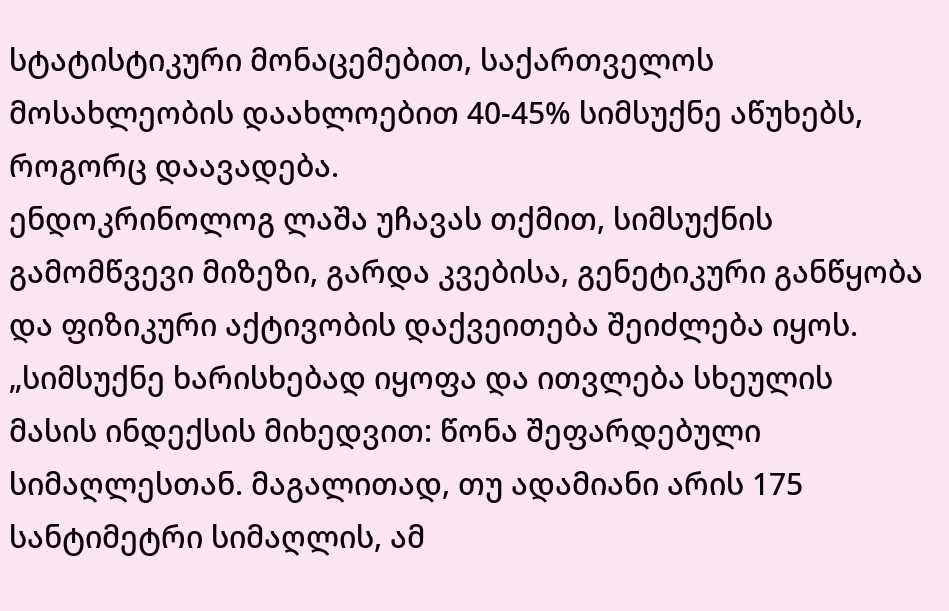სტატისტიკური მონაცემებით, საქართველოს მოსახლეობის დაახლოებით 40-45% სიმსუქნე აწუხებს, როგორც დაავადება.
ენდოკრინოლოგ ლაშა უჩავას თქმით, სიმსუქნის გამომწვევი მიზეზი, გარდა კვებისა, გენეტიკური განწყობა და ფიზიკური აქტივობის დაქვეითება შეიძლება იყოს.
„სიმსუქნე ხარისხებად იყოფა და ითვლება სხეულის მასის ინდექსის მიხედვით: წონა შეფარდებული სიმაღლესთან. მაგალითად, თუ ადამიანი არის 175 სანტიმეტრი სიმაღლის, ამ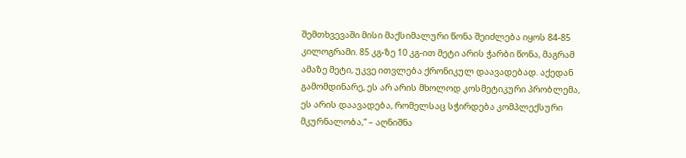შემთხვევაში მისი მაქსიმალური წონა შეიძლება იყოს 84-85 კილოგრამი. 85 კგ-ზე 10 კგ-ით მეტი არის ჭარბი წონა, მაგრამ ამაზე მეტი, უკვე ითვლება ქრონიკულ დაავადებად. აქედან გამომდინარე, ეს არ არის მხოლოდ კოსმეტიკური პრობლემა, ეს არის დაავადება, რომელსაც სჭირდება კომპლექსური მკურნალობა,“ – აღნიშნა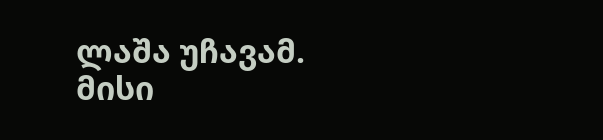ლაშა უჩავამ.
მისი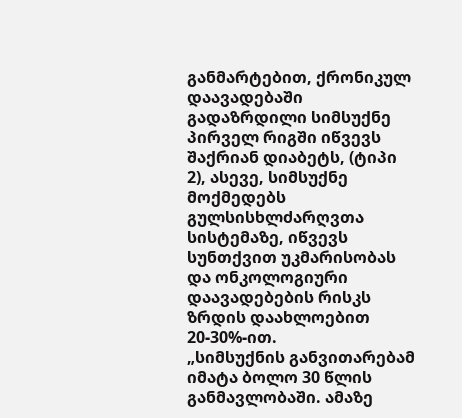განმარტებით, ქრონიკულ დაავადებაში გადაზრდილი სიმსუქნე პირველ რიგში იწვევს შაქრიან დიაბეტს, (ტიპი 2), ასევე, სიმსუქნე მოქმედებს გულსისხლძარღვთა სისტემაზე, იწვევს სუნთქვით უკმარისობას და ონკოლოგიური დაავადებების რისკს ზრდის დაახლოებით 20-30%-ით.
„სიმსუქნის განვითარებამ იმატა ბოლო 30 წლის განმავლობაში. ამაზე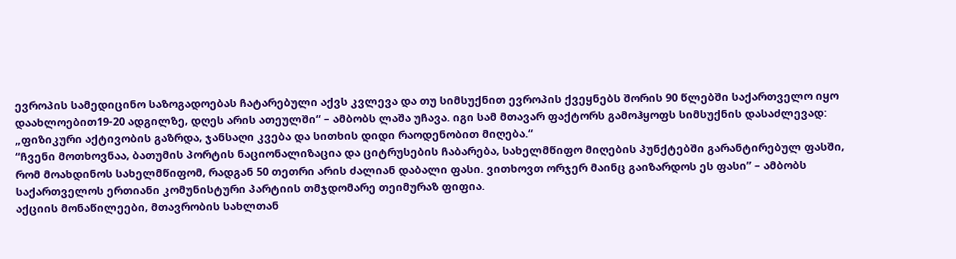ევროპის სამედიცინო საზოგადოებას ჩატარებული აქვს კვლევა და თუ სიმსუქნით ევროპის ქვეყნებს შორის 90 წლებში საქართველო იყო დაახლოებით19-20 ადგილზე, დღეს არის ათეულში“ – ამბობს ლაშა უჩავა. იგი სამ მთავარ ფაქტორს გამოჰყოფს სიმსუქნის დასაძლევად: „ფიზიკური აქტივობის გაზრდა, ჯანსაღი კვება და სითხის დიდი რაოდენობით მიღება.“
“ჩვენი მოთხოვნაა, ბათუმის პორტის ნაციონალიზაცია და ციტრუსების ჩაბარება, სახელმწიფო მიღების პუნქტებში გარანტირებულ ფასში, რომ მოახდინოს სახელმწიფომ, რადგან 50 თეთრი არის ძალიან დაბალი ფასი. ვითხოვთ ორჯერ მაინც გაიზარდოს ეს ფასი” – ამბობს საქართველოს ერთიანი კომუნისტური პარტიის თმჯდომარე თეიმურაზ ფიფია.
აქციის მონაწილეები, მთავრობის სახლთან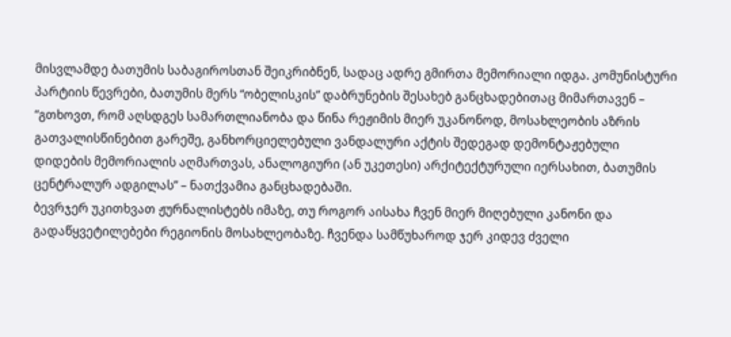მისვლამდე ბათუმის საბაგიროსთან შეიკრიბნენ, სადაც ადრე გმირთა მემორიალი იდგა. კომუნისტური პარტიის წევრები, ბათუმის მერს “ობელისკის” დაბრუნების შესახებ განცხადებითაც მიმართავენ – “გთხოვთ, რომ აღსდგეს სამართლიანობა და წინა რეჟიმის მიერ უკანონოდ, მოსახლეობის აზრის გათვალისწინებით გარეშე, განხორციელებული ვანდალური აქტის შედეგად დემონტაჟებული დიდების მემორიალის აღმართვას, ანალოგიური (ან უკეთესი) არქიტექტურული იერსახით, ბათუმის ცენტრალურ ადგილას” – ნათქვამია განცხადებაში.
ბევრჯერ უკითხვათ ჟურნალისტებს იმაზე, თუ როგორ აისახა ჩვენ მიერ მიღებული კანონი და გადაწყვეტილებები რეგიონის მოსახლეობაზე. ჩვენდა სამწუხაროდ ჯერ კიდევ ძველი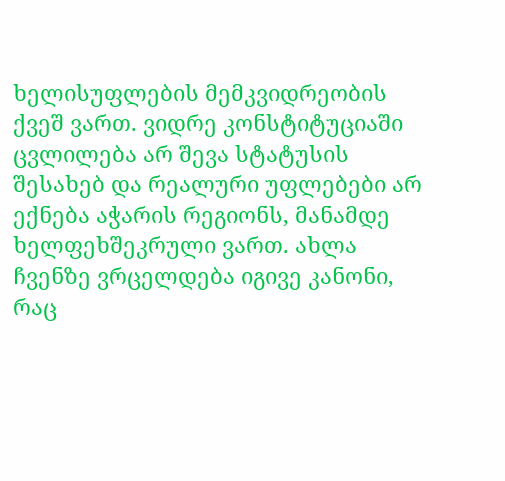ხელისუფლების მემკვიდრეობის ქვეშ ვართ. ვიდრე კონსტიტუციაში ცვლილება არ შევა სტატუსის შესახებ და რეალური უფლებები არ ექნება აჭარის რეგიონს, მანამდე ხელფეხშეკრული ვართ. ახლა ჩვენზე ვრცელდება იგივე კანონი, რაც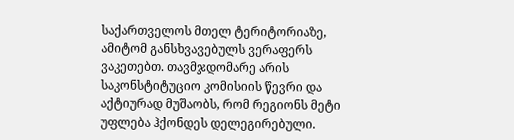საქართველოს მთელ ტერიტორიაზე, ამიტომ განსხვავებულს ვერაფერს ვაკეთებთ. თავმჯდომარე არის საკონსტიტუციო კომისიის წევრი და აქტიურად მუშაობს, რომ რეგიონს მეტი უფლება ჰქონდეს დელეგირებული.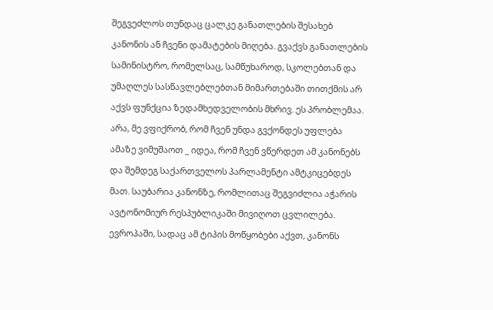შეგვეძლოს თუნდაც ცალკე განათლების შესახებ კანონის ან ჩვენი დამატების მიღება. გვაქვს განათლების სამინისტრო, რომელსაც, სამწუხაროდ, სკოლებთან და უმაღლეს სასწავლებლებთან მიმართებაში თითქმის არ აქვს ფუნქცია ზედამხედველობის მხრივ. ეს პრობლემაა.
არა, მე ვფიქრობ, რომ ჩვენ უნდა გვქონდეს უფლება ამაზე ვიმუშაოთ _ იდეა, რომ ჩვენ ვწერდეთ ამ კანონებს და შემდეგ საქართველოს პარლამენტი ამტკიცებდეს მათ. საუბარია კანონზე, რომლითაც შეგვიძლია აჭარის ავტონომიურ რესპუბლიკაში მივიღოთ ცვლილება.
ევროპაში, სადაც ამ ტიპის მოწყობები აქვთ, კანონს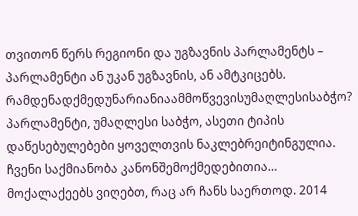თვითონ წერს რეგიონი და უგზავნის პარლამენტს – პარლამენტი ან უკან უგზავნის, ან ამტკიცებს.
რამდენადქმედუნარიანიაამმოწვევისუმაღლესისაბჭო?
პარლამენტი, უმაღლესი საბჭო, ასეთი ტიპის დაწესებულებები ყოველთვის ნაკლებრეიტინგულია. ჩვენი საქმიანობა კანონშემოქმედებითია… მოქალაქეებს ვიღებთ, რაც არ ჩანს საერთოდ. 2014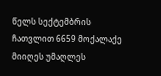წელს სექტემბრის ჩათვლით 6659 მოქალაქე მიიღეს უმაღლეს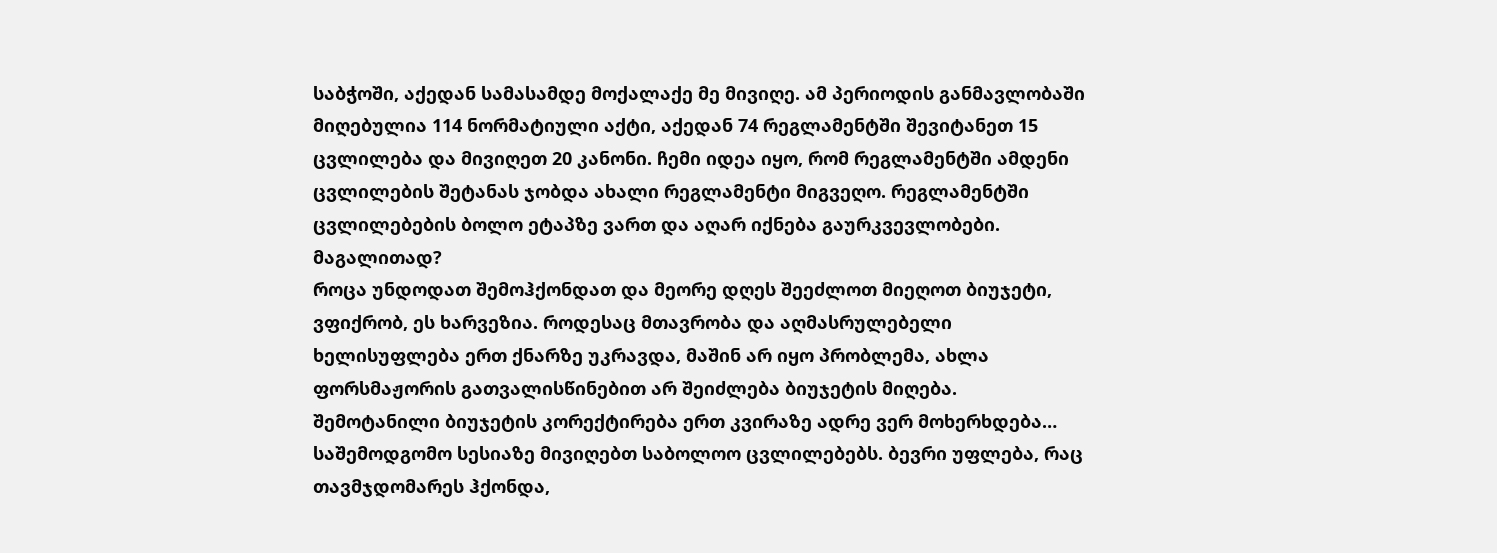საბჭოში, აქედან სამასამდე მოქალაქე მე მივიღე. ამ პერიოდის განმავლობაში მიღებულია 114 ნორმატიული აქტი, აქედან 74 რეგლამენტში შევიტანეთ 15 ცვლილება და მივიღეთ 20 კანონი. ჩემი იდეა იყო, რომ რეგლამენტში ამდენი ცვლილების შეტანას ჯობდა ახალი რეგლამენტი მიგვეღო. რეგლამენტში ცვლილებების ბოლო ეტაპზე ვართ და აღარ იქნება გაურკვევლობები.
მაგალითად?
როცა უნდოდათ შემოჰქონდათ და მეორე დღეს შეეძლოთ მიეღოთ ბიუჯეტი, ვფიქრობ, ეს ხარვეზია. როდესაც მთავრობა და აღმასრულებელი ხელისუფლება ერთ ქნარზე უკრავდა, მაშინ არ იყო პრობლემა, ახლა ფორსმაჟორის გათვალისწინებით არ შეიძლება ბიუჯეტის მიღება. შემოტანილი ბიუჯეტის კორექტირება ერთ კვირაზე ადრე ვერ მოხერხდება… საშემოდგომო სესიაზე მივიღებთ საბოლოო ცვლილებებს. ბევრი უფლება, რაც თავმჯდომარეს ჰქონდა,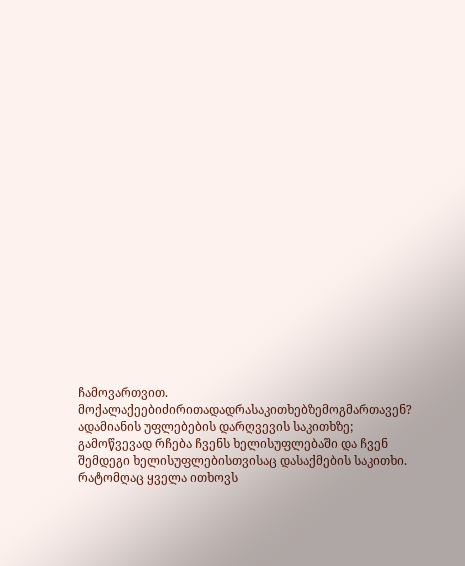ჩამოვართვით.
მოქალაქეებიძირითადადრასაკითხებზემოგმართავენ?
ადამიანის უფლებების დარღვევის საკითხზე; გამოწვევად რჩება ჩვენს ხელისუფლებაში და ჩვენ შემდეგი ხელისუფლებისთვისაც დასაქმების საკითხი. რატომღაც ყველა ითხოვს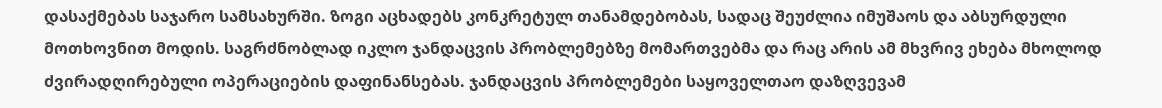დასაქმებას საჯარო სამსახურში. ზოგი აცხადებს კონკრეტულ თანამდებობას, სადაც შეუძლია იმუშაოს და აბსურდული მოთხოვნით მოდის. საგრძნობლად იკლო ჯანდაცვის პრობლემებზე მომართვებმა და რაც არის ამ მხვრივ ეხება მხოლოდ ძვირადღირებული ოპერაციების დაფინანსებას. ჯანდაცვის პრობლემები საყოველთაო დაზღვევამ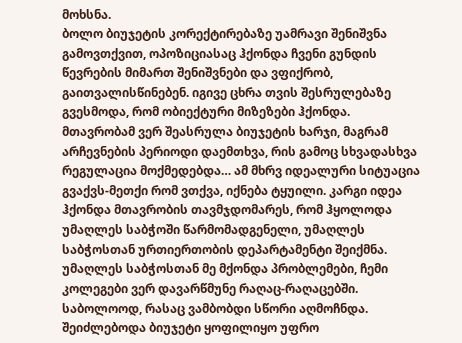მოხსნა.
ბოლო ბიუჯეტის კორექტირებაზე უამრავი შენიშვნა გამოვთქვით, ოპოზიციასაც ჰქონდა ჩვენი გუნდის წევრების მიმართ შენიშვნები და ვფიქრობ, გაითვალისწინებენ. იგივე ცხრა თვის შესრულებაზე გვესმოდა, რომ ობიექტური მიზეზები ჰქონდა. მთავრობამ ვერ შეასრულა ბიუჯეტის ხარჯი, მაგრამ არჩევნების პერიოდი დაემთხვა, რის გამოც სხვადასხვა რეგულაცია მოქმედებდა… ამ მხრვ იდეალური სიტუაცია გვაქვს-მეთქი რომ ვთქვა, იქნება ტყუილი. კარგი იდეა ჰქონდა მთავრობის თავმჯდომარეს, რომ ჰყოლოდა უმაღლეს საბჭოში წარმომადგენელი, უმაღლეს საბჭოსთან ურთიერთობის დეპარტამენტი შეიქმნა.
უმაღლეს საბჭოსთან მე მქონდა პრობლემები, ჩემი კოლეგები ვერ დავარწმუნე რაღაც-რაღაცებში. საბოლოოდ, რასაც ვამბობდი სწორი აღმოჩნდა. შეიძლებოდა ბიუჯეტი ყოფილიყო უფრო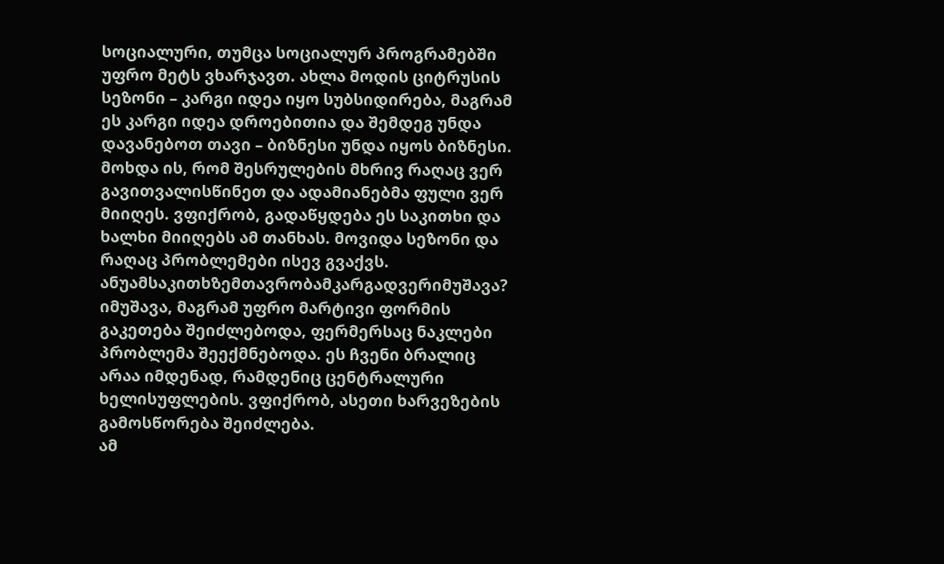სოციალური, თუმცა სოციალურ პროგრამებში უფრო მეტს ვხარჯავთ. ახლა მოდის ციტრუსის სეზონი – კარგი იდეა იყო სუბსიდირება, მაგრამ ეს კარგი იდეა დროებითია და შემდეგ უნდა დავანებოთ თავი – ბიზნესი უნდა იყოს ბიზნესი. მოხდა ის, რომ შესრულების მხრივ რაღაც ვერ გავითვალისწინეთ და ადამიანებმა ფული ვერ მიიღეს. ვფიქრობ, გადაწყდება ეს საკითხი და ხალხი მიიღებს ამ თანხას. მოვიდა სეზონი და რაღაც პრობლემები ისევ გვაქვს.
ანუამსაკითხზემთავრობამკარგადვერიმუშავა?
იმუშავა, მაგრამ უფრო მარტივი ფორმის გაკეთება შეიძლებოდა, ფერმერსაც ნაკლები პრობლემა შეექმნებოდა. ეს ჩვენი ბრალიც არაა იმდენად, რამდენიც ცენტრალური ხელისუფლების. ვფიქრობ, ასეთი ხარვეზების გამოსწორება შეიძლება.
ამ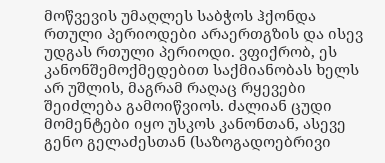მოწვევის უმაღლეს საბჭოს ჰქონდა რთული პერიოდები არაერთგზის და ისევ უდგას რთული პერიოდი. ვფიქრობ, ეს კანონშემოქმედებით საქმიანობას ხელს არ უშლის, მაგრამ რაღაც რყევები შეიძლება გამოიწვიოს. ძალიან ცუდი მომენტები იყო უსკოს კანონთან, ასევე გენო გელაძესთან (საზოგადოებრივი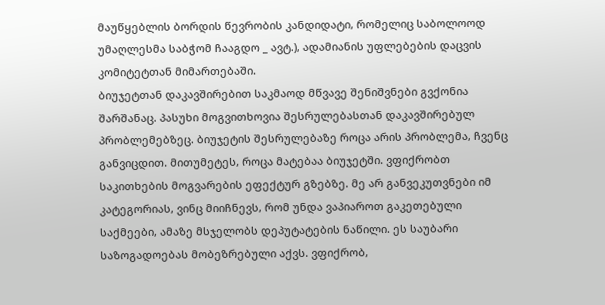მაუწყებლის ბორდის წევრობის კანდიდატი, რომელიც საბოლოოდ უმაღლესმა საბჭომ ჩააგდო _ ავტ.), ადამიანის უფლებების დაცვის კომიტეტთან მიმართებაში.
ბიუჯეტთან დაკავშირებით საკმაოდ მწვავე შენიშვნები გვქონია შარშანაც. პასუხი მოგვითხოვია შესრულებასთან დაკავშირებულ პრობლემებზეც. ბიუჯეტის შესრულებაზე როცა არის პრობლემა, ჩვენც განვიცდით. მითუმეტეს, როცა მატებაა ბიუჯეტში. ვფიქრობთ საკითხების მოგვარების ეფექტურ გზებზე. მე არ განვეკუთვნები იმ კატეგორიას, ვინც მიიჩნევს, რომ უნდა ვაპიაროთ გაკეთებული საქმეები, ამაზე მსჯელობს დეპუტატების ნაწილი. ეს საუბარი საზოგადოებას მობეზრებული აქვს. ვფიქრობ,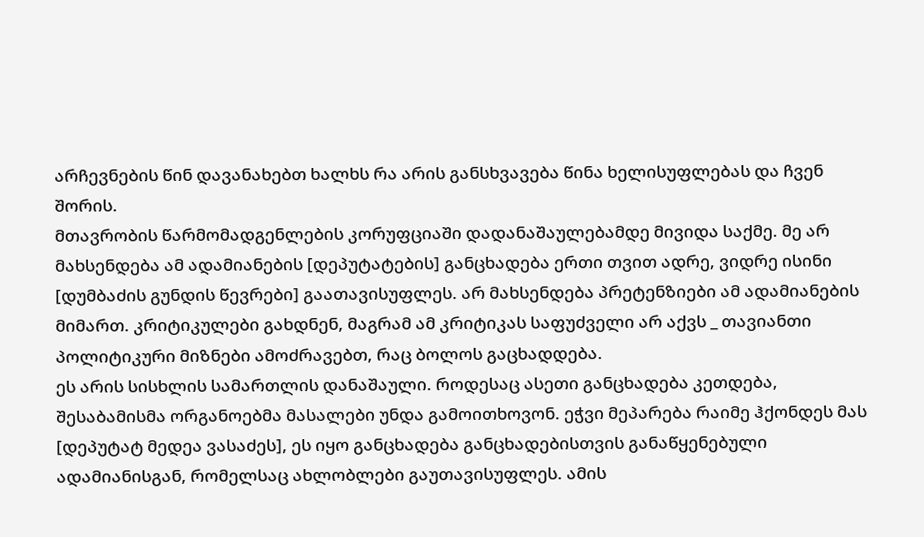არჩევნების წინ დავანახებთ ხალხს რა არის განსხვავება წინა ხელისუფლებას და ჩვენ შორის.
მთავრობის წარმომადგენლების კორუფციაში დადანაშაულებამდე მივიდა საქმე. მე არ მახსენდება ამ ადამიანების [დეპუტატების] განცხადება ერთი თვით ადრე, ვიდრე ისინი [დუმბაძის გუნდის წევრები] გაათავისუფლეს. არ მახსენდება პრეტენზიები ამ ადამიანების მიმართ. კრიტიკულები გახდნენ, მაგრამ ამ კრიტიკას საფუძველი არ აქვს _ თავიანთი პოლიტიკური მიზნები ამოძრავებთ, რაც ბოლოს გაცხადდება.
ეს არის სისხლის სამართლის დანაშაული. როდესაც ასეთი განცხადება კეთდება, შესაბამისმა ორგანოებმა მასალები უნდა გამოითხოვონ. ეჭვი მეპარება რაიმე ჰქონდეს მას [დეპუტატ მედეა ვასაძეს], ეს იყო განცხადება განცხადებისთვის განაწყენებული ადამიანისგან, რომელსაც ახლობლები გაუთავისუფლეს. ამის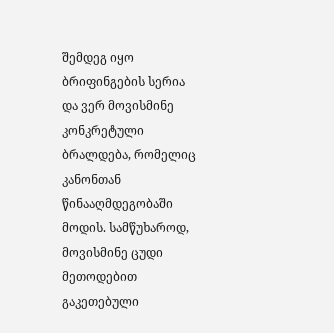შემდეგ იყო ბრიფინგების სერია და ვერ მოვისმინე კონკრეტული ბრალდება, რომელიც კანონთან წინააღმდეგობაში მოდის. სამწუხაროდ, მოვისმინე ცუდი მეთოდებით გაკეთებული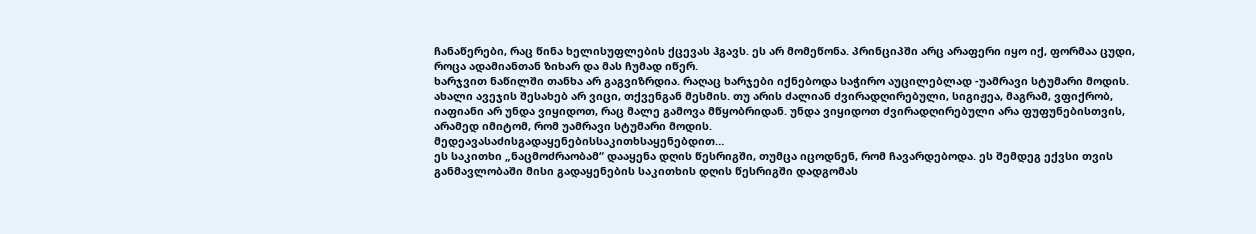ჩანაწერები, რაც წინა ხელისუფლების ქცევას ჰგავს. ეს არ მომეწონა. პრინციპში არც არაფერი იყო იქ, ფორმაა ცუდი, როცა ადამიანთან ზიხარ და მას ჩუმად იწერ.
ხარჯვით ნაწილში თანხა არ გაგვიზრდია. რაღაც ხარჯები იქნებოდა საჭირო აუცილებლად -უამრავი სტუმარი მოდის. ახალი ავეჯის შესახებ არ ვიცი, თქვენგან მესმის. თუ არის ძალიან ძვირადღირებული, სიგიჟეა, მაგრამ, ვფიქრობ, იაფიანი არ უნდა ვიყიდოთ, რაც მალე გამოვა მწყობრიდან. უნდა ვიყიდოთ ძვირადღირებული არა ფუფუნებისთვის, არამედ იმიტომ, რომ უამრავი სტუმარი მოდის.
მედეავასაძისგადაყენებისსაკითხსაყენებდით…
ეს საკითხი „ნაცმოძრაობამ“ დააყენა დღის წესრიგში, თუმცა იცოდნენ, რომ ჩავარდებოდა. ეს შემდეგ ექვსი თვის განმავლობაში მისი გადაყენების საკითხის დღის წესრიგში დადგომას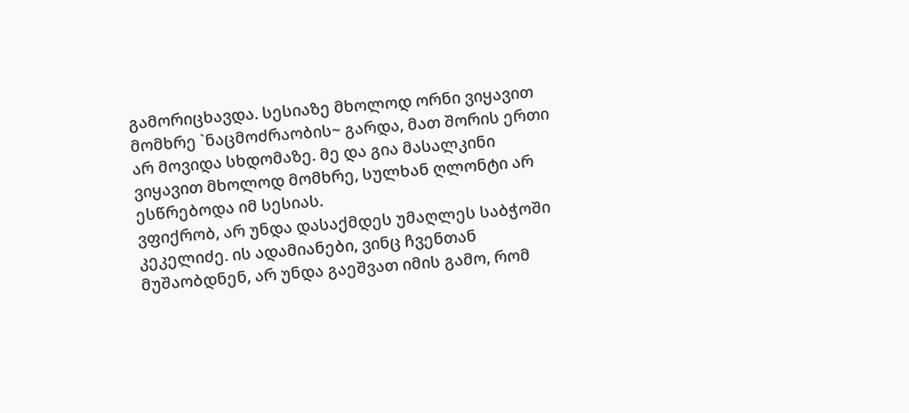გამორიცხავდა. სესიაზე მხოლოდ ორნი ვიყავით მომხრე `ნაცმოძრაობის~ გარდა, მათ შორის ერთი არ მოვიდა სხდომაზე. მე და გია მასალკინი ვიყავით მხოლოდ მომხრე, სულხან ღლონტი არ ესწრებოდა იმ სესიას.
ვფიქრობ, არ უნდა დასაქმდეს უმაღლეს საბჭოში კეკელიძე. ის ადამიანები, ვინც ჩვენთან მუშაობდნენ, არ უნდა გაეშვათ იმის გამო, რომ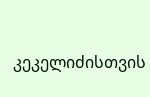კეკელიძისთვის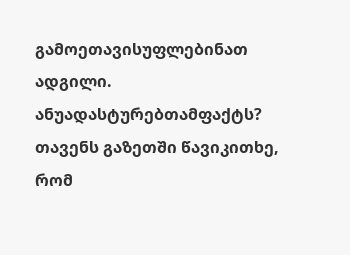გამოეთავისუფლებინათ ადგილი.
ანუადასტურებთამფაქტს?
თავენს გაზეთში წავიკითხე, რომ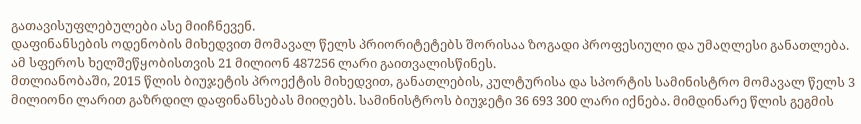გათავისუფლებულები ასე მიიჩნევენ.
დაფინანსების ოდენობის მიხედვით მომავალ წელს პრიორიტეტებს შორისაა ზოგადი პროფესიული და უმაღლესი განათლება. ამ სფეროს ხელშეწყობისთვის 21 მილიონ 487256 ლარი გაითვალისწინეს.
მთლიანობაში, 2015 წლის ბიუჯეტის პროექტის მიხედვით, განათლების, კულტურისა და სპორტის სამინისტრო მომავალ წელს 3 მილიონი ლარით გაზრდილ დაფინანსებას მიიღებს. სამინისტროს ბიუჯეტი 36 693 300 ლარი იქნება. მიმდინარე წლის გეგმის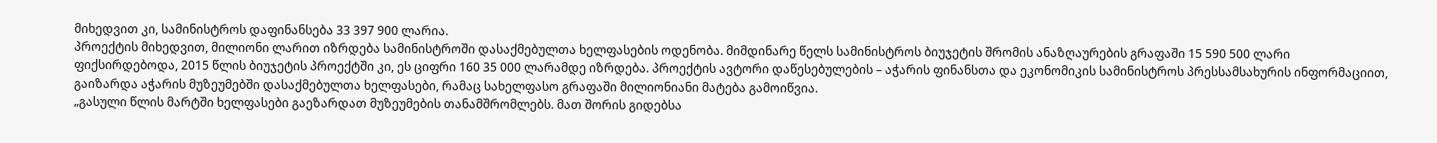მიხედვით კი, სამინისტროს დაფინანსება 33 397 900 ლარია.
პროექტის მიხედვით, მილიონი ლარით იზრდება სამინისტროში დასაქმებულთა ხელფასების ოდენობა. მიმდინარე წელს სამინისტროს ბიუჯეტის შრომის ანაზღაურების გრაფაში 15 590 500 ლარი ფიქსირდებოდა, 2015 წლის ბიუჯეტის პროექტში კი, ეს ციფრი 160 35 000 ლარამდე იზრდება. პროექტის ავტორი დაწესებულების – აჭარის ფინანსთა და ეკონომიკის სამინისტროს პრესსამსახურის ინფორმაციით, გაიზარდა აჭარის მუზეუმებში დასაქმებულთა ხელფასები, რამაც სახელფასო გრაფაში მილიონიანი მატება გამოიწვია.
„გასული წლის მარტში ხელფასები გაეზარდათ მუზეუმების თანამშრომლებს. მათ შორის გიდებსა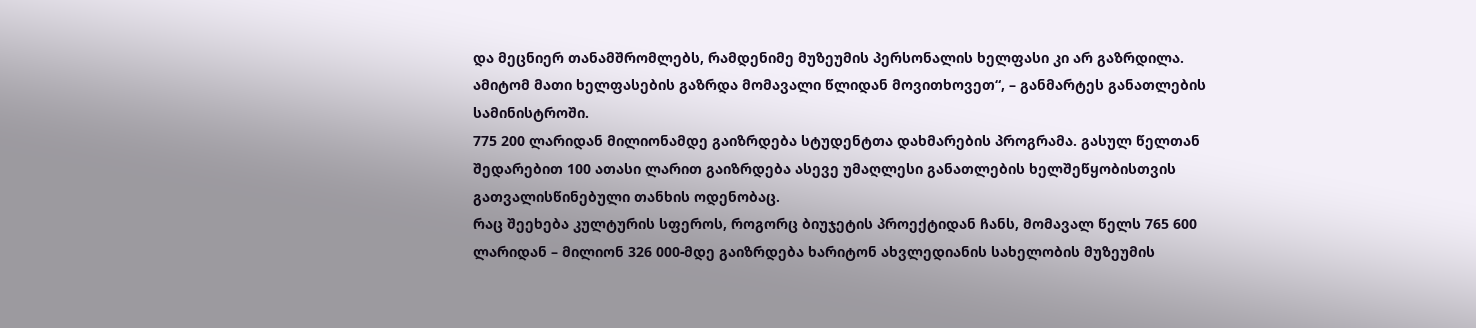და მეცნიერ თანამშრომლებს, რამდენიმე მუზეუმის პერსონალის ხელფასი კი არ გაზრდილა. ამიტომ მათი ხელფასების გაზრდა მომავალი წლიდან მოვითხოვეთ“, – განმარტეს განათლების სამინისტროში.
775 200 ლარიდან მილიონამდე გაიზრდება სტუდენტთა დახმარების პროგრამა. გასულ წელთან შედარებით 100 ათასი ლარით გაიზრდება ასევე უმაღლესი განათლების ხელშეწყობისთვის გათვალისწინებული თანხის ოდენობაც.
რაც შეეხება კულტურის სფეროს, როგორც ბიუჯეტის პროექტიდან ჩანს, მომავალ წელს 765 600 ლარიდან – მილიონ 326 000-მდე გაიზრდება ხარიტონ ახვლედიანის სახელობის მუზეუმის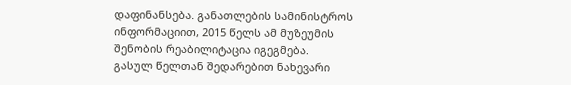დაფინანსება. განათლების სამინისტროს ინფორმაციით, 2015 წელს ამ მუზეუმის შენობის რეაბილიტაცია იგეგმება.
გასულ წელთან შედარებით ნახევარი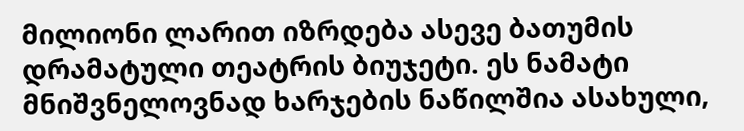მილიონი ლარით იზრდება ასევე ბათუმის დრამატული თეატრის ბიუჯეტი. ეს ნამატი მნიშვნელოვნად ხარჯების ნაწილშია ასახული,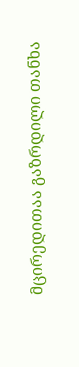მცირედითაა გაზრდილი თანხა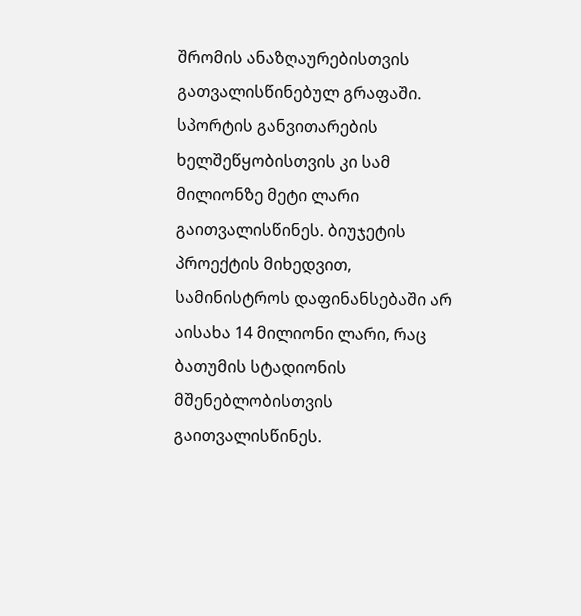შრომის ანაზღაურებისთვის გათვალისწინებულ გრაფაში.
სპორტის განვითარების ხელშეწყობისთვის კი სამ მილიონზე მეტი ლარი გაითვალისწინეს. ბიუჯეტის პროექტის მიხედვით, სამინისტროს დაფინანსებაში არ აისახა 14 მილიონი ლარი, რაც ბათუმის სტადიონის მშენებლობისთვის გაითვალისწინეს.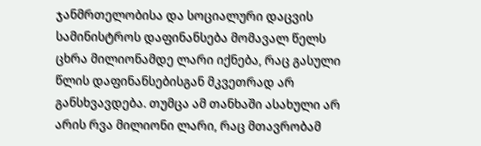ჯანმრთელობისა და სოციალური დაცვის სამინისტროს დაფინანსება მომავალ წელს ცხრა მილიონამდე ლარი იქნება, რაც გასული წლის დაფინანსებისგან მკვეთრად არ განსხვავდება. თუმცა ამ თანხაში ასახული არ არის რვა მილიონი ლარი, რაც მთავრობამ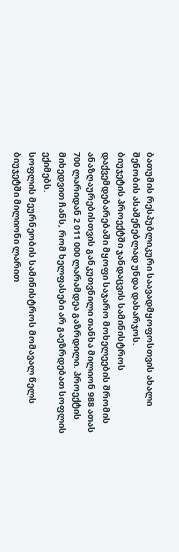ბათუმის რესპუბლიკური საავადმყოფოსთვის ახალი შენობის ასაშენებლად უნდა დახარჯოს.
ბიუჯეტის პროექტში ჯანდაცვის სამინისტროს დაქვემდებარებაში მყოფი საჯარო მოხელეების შრომის ანაზღაურებისთვის განკუთვნილი თანხა მილიონ 988 ათას 700 ლარიდან 2 011 000 ლარამდეა გაზრდილი. პროექტის მიხედვით ჩანს, რომ ხელფასები არ გაეზრდებათ სოფლის ექიმებს.
სოფლის მეურნეობის სამინისტროს მომავალ წელს ბიუჯეტში მილიონი ლარით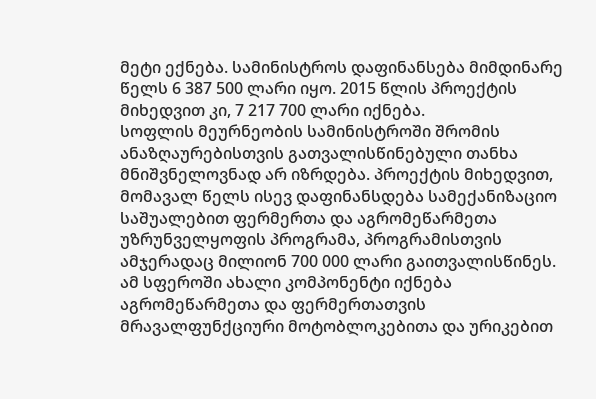მეტი ექნება. სამინისტროს დაფინანსება მიმდინარე წელს 6 387 500 ლარი იყო. 2015 წლის პროექტის მიხედვით კი, 7 217 700 ლარი იქნება.
სოფლის მეურნეობის სამინისტროში შრომის ანაზღაურებისთვის გათვალისწინებული თანხა მნიშვნელოვნად არ იზრდება. პროექტის მიხედვით, მომავალ წელს ისევ დაფინანსდება სამექანიზაციო საშუალებით ფერმერთა და აგრომეწარმეთა უზრუნველყოფის პროგრამა, პროგრამისთვის ამჯერადაც მილიონ 700 000 ლარი გაითვალისწინეს. ამ სფეროში ახალი კომპონენტი იქნება აგრომეწარმეთა და ფერმერთათვის მრავალფუნქციური მოტობლოკებითა და ურიკებით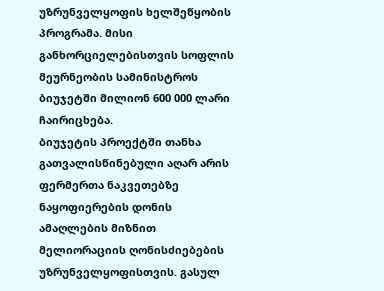უზრუნველყოფის ხელშეწყობის პროგრამა. მისი განხორციელებისთვის სოფლის მეურნეობის სამინისტროს ბიუჯეტში მილიონ 600 000 ლარი ჩაირიცხება.
ბიუჯეტის პროექტში თანხა გათვალისწინებული აღარ არის ფერმერთა ნაკვეთებზე ნაყოფიერების დონის ამაღლების მიზნით მელიორაციის ღონისძიებების უზრუნველყოფისთვის. გასულ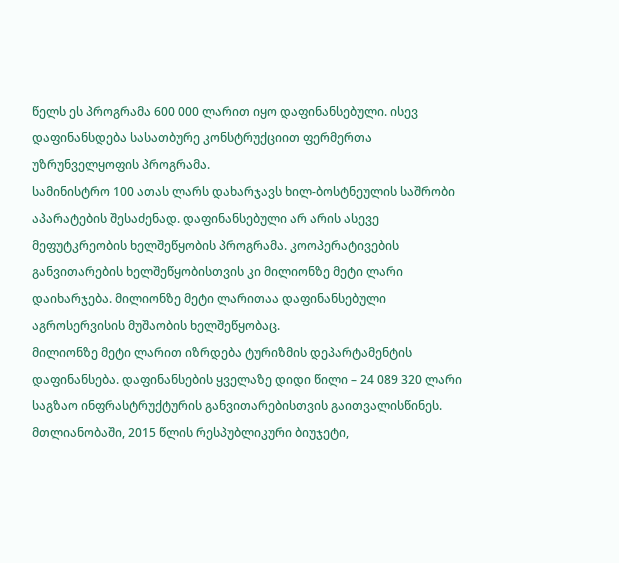წელს ეს პროგრამა 600 000 ლარით იყო დაფინანსებული. ისევ დაფინანსდება სასათბურე კონსტრუქციით ფერმერთა უზრუნველყოფის პროგრამა.
სამინისტრო 100 ათას ლარს დახარჯავს ხილ-ბოსტნეულის საშრობი აპარატების შესაძენად. დაფინანსებული არ არის ასევე მეფუტკრეობის ხელშეწყობის პროგრამა. კოოპერატივების განვითარების ხელშეწყობისთვის კი მილიონზე მეტი ლარი დაიხარჯება. მილიონზე მეტი ლარითაა დაფინანსებული აგროსერვისის მუშაობის ხელშეწყობაც.
მილიონზე მეტი ლარით იზრდება ტურიზმის დეპარტამენტის დაფინანსება. დაფინანსების ყველაზე დიდი წილი – 24 089 320 ლარი საგზაო ინფრასტრუქტურის განვითარებისთვის გაითვალისწინეს.
მთლიანობაში, 2015 წლის რესპუბლიკური ბიუჯეტი,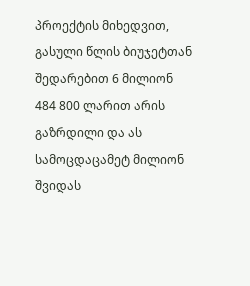პროექტის მიხედვით, გასული წლის ბიუჯეტთან შედარებით 6 მილიონ 484 800 ლარით არის გაზრდილი და ას სამოცდაცამეტ მილიონ შვიდას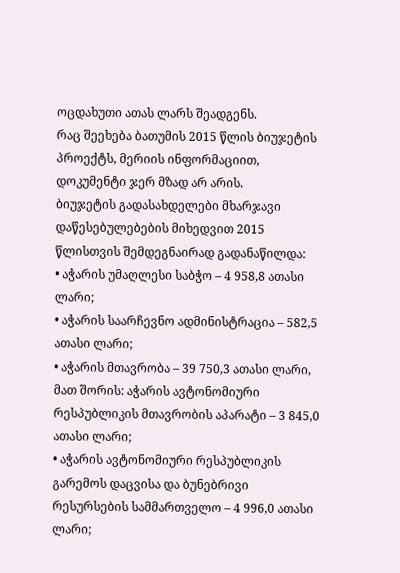ოცდახუთი ათას ლარს შეადგენს.
რაც შეეხება ბათუმის 2015 წლის ბიუჯეტის პროექტს, მერიის ინფორმაციით, დოკუმენტი ჯერ მზად არ არის.
ბიუჯეტის გადასახდელები მხარჯავი დაწესებულებების მიხედვით 2015 წლისთვის შემდეგნაირად გადანაწილდა:
• აჭარის უმაღლესი საბჭო – 4 958,8 ათასი ლარი;
• აჭარის საარჩევნო ადმინისტრაცია – 582,5 ათასი ლარი;
• აჭარის მთავრობა – 39 750,3 ათასი ლარი, მათ შორის: აჭარის ავტონომიური რესპუბლიკის მთავრობის აპარატი – 3 845,0 ათასი ლარი;
• აჭარის ავტონომიური რესპუბლიკის გარემოს დაცვისა და ბუნებრივი რესურსების სამმართველო – 4 996,0 ათასი ლარი;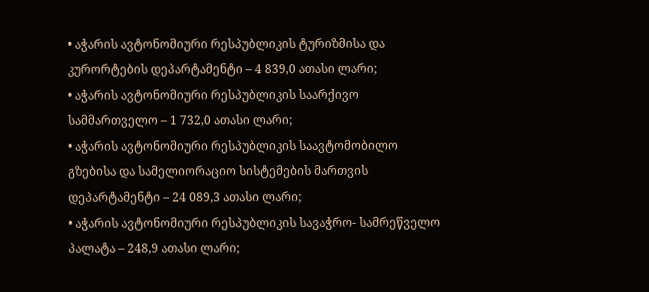• აჭარის ავტონომიური რესპუბლიკის ტურიზმისა და კურორტების დეპარტამენტი – 4 839,0 ათასი ლარი;
• აჭარის ავტონომიური რესპუბლიკის საარქივო სამმართველო – 1 732,0 ათასი ლარი;
• აჭარის ავტონომიური რესპუბლიკის საავტომობილო გზებისა და სამელიორაციო სისტემების მართვის დეპარტამენტი – 24 089,3 ათასი ლარი;
• აჭარის ავტონომიური რესპუბლიკის სავაჭრო- სამრეწველო პალატა – 248,9 ათასი ლარი;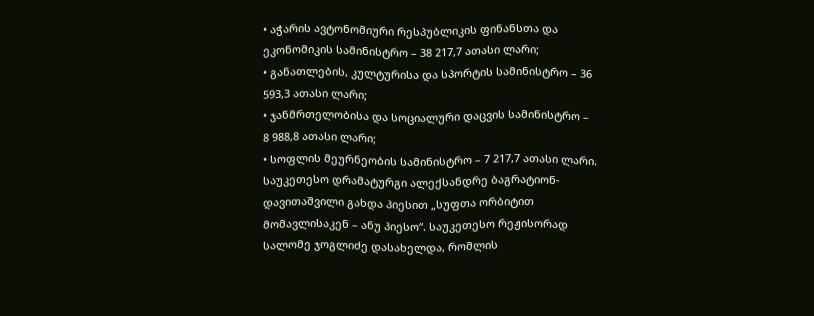• აჭარის ავტონომიური რესპუბლიკის ფინანსთა და ეკონომიკის სამინისტრო – 38 217,7 ათასი ლარი;
• განათლების, კულტურისა და სპორტის სამინისტრო – 36 593,3 ათასი ლარი;
• ჯანმრთელობისა და სოციალური დაცვის სამინისტრო – 8 988,8 ათასი ლარი;
• სოფლის მეურნეობის სამინისტრო – 7 217,7 ათასი ლარი.
საუკეთესო დრამატურგი ალექსანდრე ბაგრატიონ-დავითაშვილი გახდა პიესით „სუფთა ორბიტით მომავლისაკენ – ანუ პიესო“. საუკეთესო რეჟისორად სალომე ჯოგლიძე დასახელდა, რომლის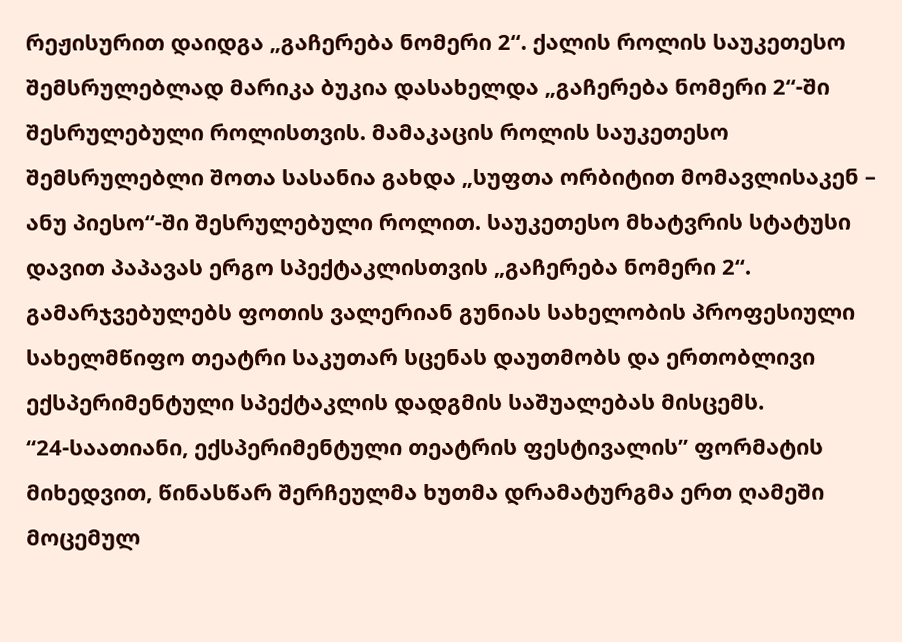რეჟისურით დაიდგა „გაჩერება ნომერი 2“. ქალის როლის საუკეთესო შემსრულებლად მარიკა ბუკია დასახელდა „გაჩერება ნომერი 2“-ში შესრულებული როლისთვის. მამაკაცის როლის საუკეთესო შემსრულებლი შოთა სასანია გახდა „სუფთა ორბიტით მომავლისაკენ – ანუ პიესო“-ში შესრულებული როლით. საუკეთესო მხატვრის სტატუსი დავით პაპავას ერგო სპექტაკლისთვის „გაჩერება ნომერი 2“.
გამარჯვებულებს ფოთის ვალერიან გუნიას სახელობის პროფესიული სახელმწიფო თეატრი საკუთარ სცენას დაუთმობს და ერთობლივი ექსპერიმენტული სპექტაკლის დადგმის საშუალებას მისცემს.
“24-საათიანი, ექსპერიმენტული თეატრის ფესტივალის” ფორმატის მიხედვით, წინასწარ შერჩეულმა ხუთმა დრამატურგმა ერთ ღამეში მოცემულ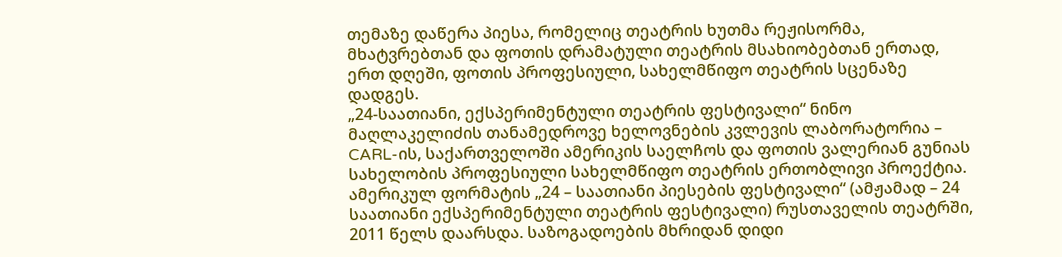თემაზე დაწერა პიესა, რომელიც თეატრის ხუთმა რეჟისორმა, მხატვრებთან და ფოთის დრამატული თეატრის მსახიობებთან ერთად, ერთ დღეში, ფოთის პროფესიული, სახელმწიფო თეატრის სცენაზე დადგეს.
„24-საათიანი, ექსპერიმენტული თეატრის ფესტივალი“ ნინო მაღლაკელიძის თანამედროვე ხელოვნების კვლევის ლაბორატორია – CARL-ის, საქართველოში ამერიკის საელჩოს და ფოთის ვალერიან გუნიას სახელობის პროფესიული სახელმწიფო თეატრის ერთობლივი პროექტია.
ამერიკულ ფორმატის „24 – საათიანი პიესების ფესტივალი“ (ამჟამად – 24 საათიანი ექსპერიმენტული თეატრის ფესტივალი) რუსთაველის თეატრში, 2011 წელს დაარსდა. საზოგადოების მხრიდან დიდი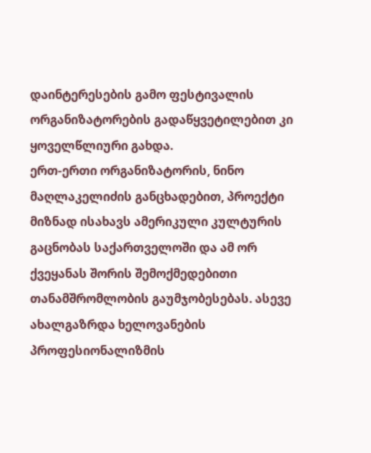დაინტერესების გამო ფესტივალის ორგანიზატორების გადაწყვეტილებით კი ყოველწლიური გახდა.
ერთ-ერთი ორგანიზატორის, ნინო მაღლაკელიძის განცხადებით, პროექტი მიზნად ისახავს ამერიკული კულტურის გაცნობას საქართველოში და ამ ორ ქვეყანას შორის შემოქმედებითი თანამშრომლობის გაუმჯობესებას. ასევე ახალგაზრდა ხელოვანების პროფესიონალიზმის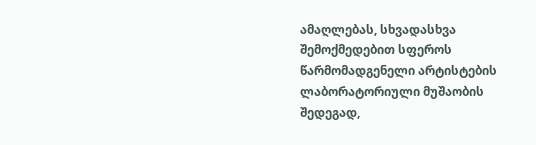ამაღლებას, სხვადასხვა შემოქმედებით სფეროს წარმომადგენელი არტისტების ლაბორატორიული მუშაობის შედეგად,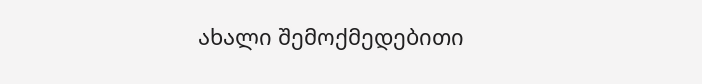ახალი შემოქმედებითი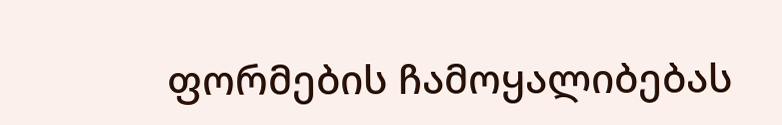ფორმების ჩამოყალიბებას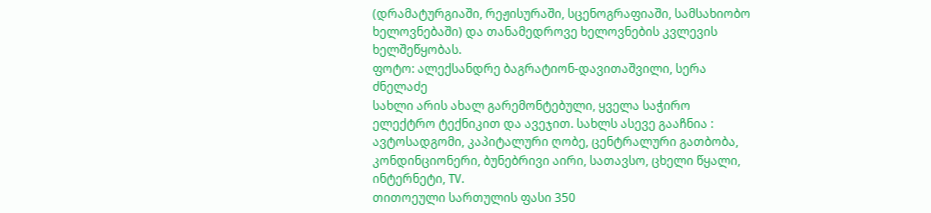(დრამატურგიაში, რეჟისურაში, სცენოგრაფიაში, სამსახიობო ხელოვნებაში) და თანამედროვე ხელოვნების კვლევის ხელშეწყობას.
ფოტო: ალექსანდრე ბაგრატიონ-დავითაშვილი, სერა ძნელაძე
სახლი არის ახალ გარემონტებული, ყველა საჭირო ელექტრო ტექნიკით და ავეჯით. სახლს ასევე გააჩნია : ავტოსადგომი, კაპიტალური ღობე, ცენტრალური გათბობა, კონდინციონერი, ბუნებრივი აირი, სათავსო, ცხელი წყალი, ინტერნეტი, TV.
თითოეული სართულის ფასი 350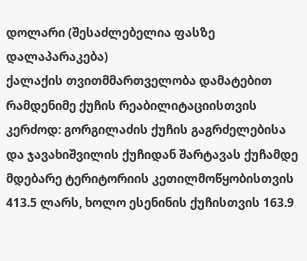დოლარი (შესაძლებელია ფასზე დალაპარაკება)
ქალაქის თვითმმართველობა დამატებით რამდენიმე ქუჩის რეაბილიტაციისთვის კერძოდ: გორგილაძის ქუჩის გაგრძელებისა და ჯავახიშვილის ქუჩიდან შარტავას ქუჩამდე მდებარე ტერიტორიის კეთილმოწყობისთვის 413.5 ლარს, ხოლო ესენინის ქუჩისთვის 163.9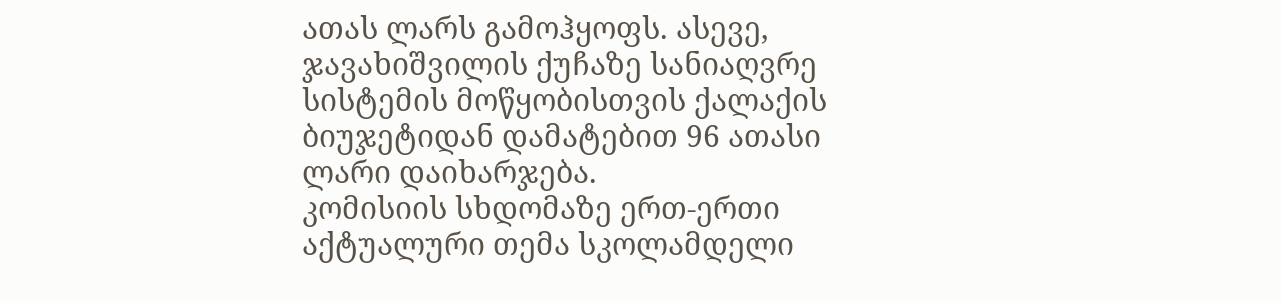ათას ლარს გამოჰყოფს. ასევე, ჯავახიშვილის ქუჩაზე სანიაღვრე სისტემის მოწყობისთვის ქალაქის ბიუჯეტიდან დამატებით 96 ათასი ლარი დაიხარჯება.
კომისიის სხდომაზე ერთ-ერთი აქტუალური თემა სკოლამდელი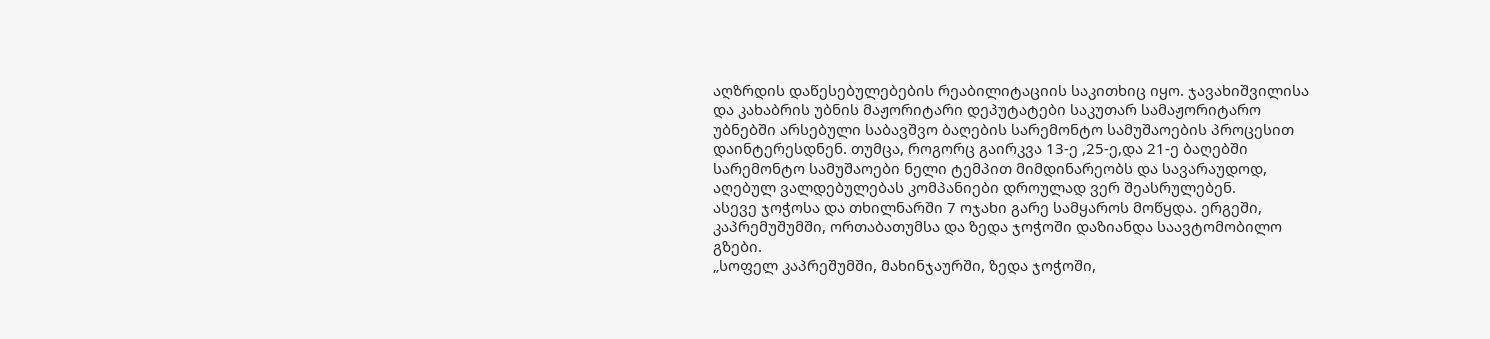აღზრდის დაწესებულებების რეაბილიტაციის საკითხიც იყო. ჯავახიშვილისა და კახაბრის უბნის მაჟორიტარი დეპუტატები საკუთარ სამაჟორიტარო უბნებში არსებული საბავშვო ბაღების სარემონტო სამუშაოების პროცესით დაინტერესდნენ. თუმცა, როგორც გაირკვა 13-ე ,25-ე,და 21-ე ბაღებში სარემონტო სამუშაოები ნელი ტემპით მიმდინარეობს და სავარაუდოდ, აღებულ ვალდებულებას კომპანიები დროულად ვერ შეასრულებენ.
ასევე ჯოჭოსა და თხილნარში 7 ოჯახი გარე სამყაროს მოწყდა. ერგეში, კაპრემუშუმში, ორთაბათუმსა და ზედა ჯოჭოში დაზიანდა საავტომობილო გზები.
„სოფელ კაპრეშუმში, მახინჯაურში, ზედა ჯოჭოში,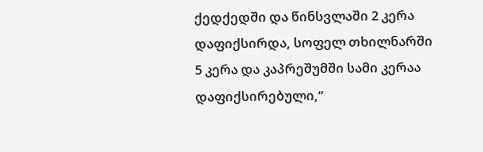ქედქედში და წინსვლაში 2 კერა დაფიქსირდა, სოფელ თხილნარში 5 კერა და კაპრეშუმში სამი კერაა დაფიქსირებული,“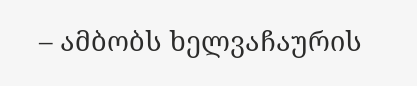– ამბობს ხელვაჩაურის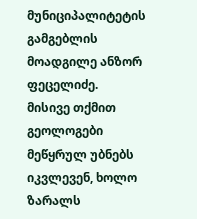მუნიციპალიტეტის გამგებლის მოადგილე ანზორ ფეცელიძე.
მისივე თქმით გეოლოგები მეწყრულ უბნებს იკვლევენ, ხოლო ზარალს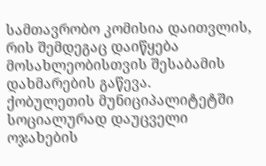სამთავრობო კომისია დაითვლის, რის შემდეგაც დაიწყება მოსახლეობისთვის შესაბამის დახმარების გაწევა.
ქობულეთის მუნიციპალიტეტში სოციალურად დაუცველი ოჯახების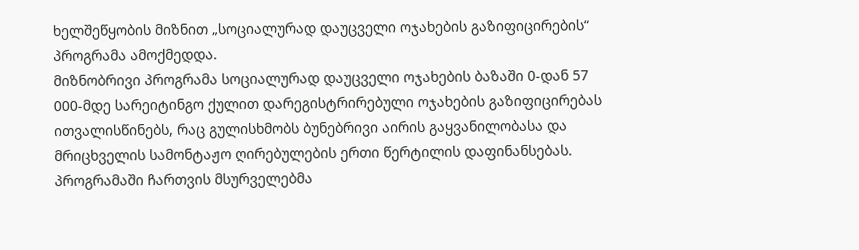ხელშეწყობის მიზნით „სოციალურად დაუცველი ოჯახების გაზიფიცირების“ პროგრამა ამოქმედდა.
მიზნობრივი პროგრამა სოციალურად დაუცველი ოჯახების ბაზაში 0-დან 57 000-მდე სარეიტინგო ქულით დარეგისტრირებული ოჯახების გაზიფიცირებას ითვალისწინებს, რაც გულისხმობს ბუნებრივი აირის გაყვანილობასა და მრიცხველის სამონტაჟო ღირებულების ერთი წერტილის დაფინანსებას.
პროგრამაში ჩართვის მსურველებმა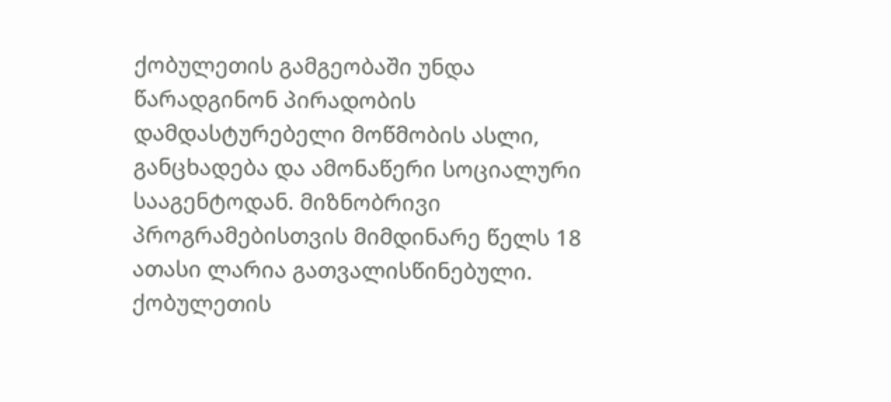ქობულეთის გამგეობაში უნდა წარადგინონ პირადობის დამდასტურებელი მოწმობის ასლი, განცხადება და ამონაწერი სოციალური სააგენტოდან. მიზნობრივი პროგრამებისთვის მიმდინარე წელს 18 ათასი ლარია გათვალისწინებული. ქობულეთის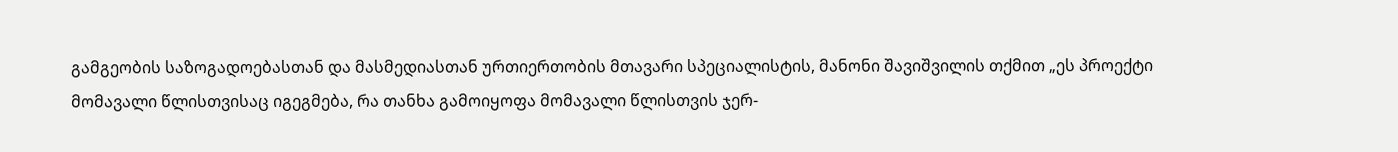გამგეობის საზოგადოებასთან და მასმედიასთან ურთიერთობის მთავარი სპეციალისტის, მანონი შავიშვილის თქმით „ეს პროექტი მომავალი წლისთვისაც იგეგმება, რა თანხა გამოიყოფა მომავალი წლისთვის ჯერ-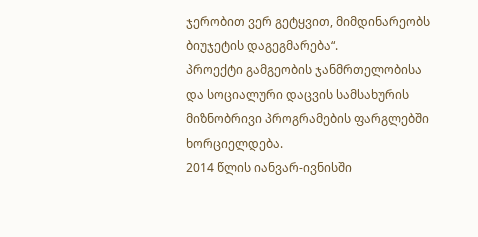ჯერობით ვერ გეტყვით, მიმდინარეობს ბიუჯეტის დაგეგმარება“.
პროექტი გამგეობის ჯანმრთელობისა და სოციალური დაცვის სამსახურის მიზნობრივი პროგრამების ფარგლებში ხორციელდება.
2014 წლის იანვარ-ივნისში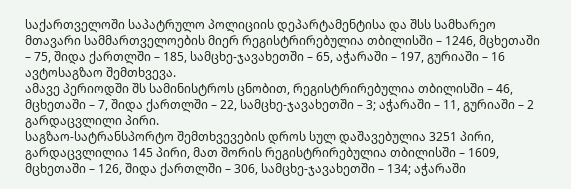საქართველოში საპატრულო პოლიციის დეპარტამენტისა და შსს სამხარეო მთავარი სამმართველოების მიერ რეგისტრირებულია თბილისში – 1246, მცხეთაში – 75, შიდა ქართლში – 185, სამცხე-ჯავახეთში – 65, აჭარაში – 197, გურიაში – 16 ავტოსაგზაო შემთხვევა.
ამავე პერიოდში შს სამინისტროს ცნობით, რეგისტრირებულია თბილისში – 46, მცხეთაში – 7, შიდა ქართლში – 22, სამცხე-ჯავახეთში – 3; აჭარაში – 11, გურიაში – 2 გარდაცვლილი პირი.
საგზაო-სატრანსპორტო შემთხვევების დროს სულ დაშავებულია 3251 პირი, გარდაცვლილია 145 პირი, მათ შორის რეგისტრირებულია თბილისში – 1609, მცხეთაში – 126, შიდა ქართლში – 306, სამცხე-ჯავახეთში – 134; აჭარაში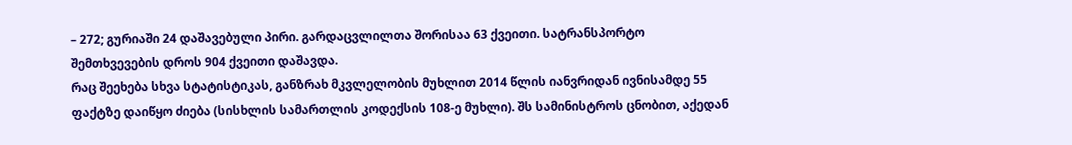– 272; გურიაში 24 დაშავებული პირი. გარდაცვლილთა შორისაა 63 ქვეითი. სატრანსპორტო შემთხვევების დროს 904 ქვეითი დაშავდა.
რაც შეეხება სხვა სტატისტიკას, განზრახ მკვლელობის მუხლით 2014 წლის იანვრიდან ივნისამდე 55 ფაქტზე დაიწყო ძიება (სისხლის სამართლის კოდექსის 108-ე მუხლი). შს სამინისტროს ცნობით, აქედან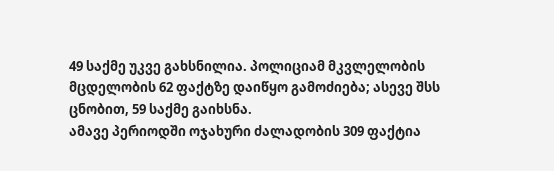49 საქმე უკვე გახსნილია. პოლიციამ მკვლელობის მცდელობის 62 ფაქტზე დაიწყო გამოძიება; ასევე შსს ცნობით, 59 საქმე გაიხსნა.
ამავე პერიოდში ოჯახური ძალადობის 309 ფაქტია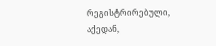რეგისტრირებული, აქედან,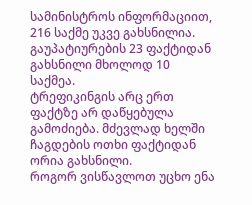სამინისტროს ინფორმაციით, 216 საქმე უკვე გახსნილია. გაუპატიურების 23 ფაქტიდან გახსნილი მხოლოდ 10 საქმეა.
ტრეფიკინგის არც ერთ ფაქტზე არ დაწყებულა გამოძიება. მძევლად ხელში ჩაგდების ოთხი ფაქტიდან ორია გახსნილი.
როგორ ვისწავლოთ უცხო ენა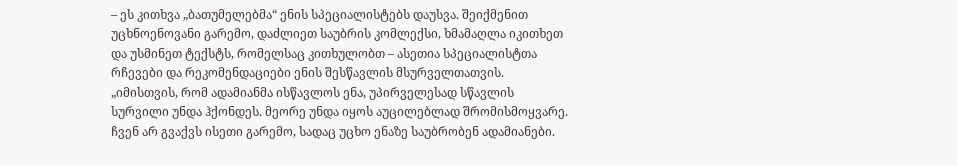– ეს კითხვა „ბათუმელებმა“ ენის სპეციალისტებს დაუსვა. შეიქმენით უცხნოენოვანი გარემო, დაძლიეთ საუბრის კომლექსი, ხმამაღლა იკითხეთ და უსმინეთ ტექსტს, რომელსაც კითხულობთ – ასეთია სპეციალისტთა რჩევები და რეკომენდაციები ენის შესწავლის მსურველთათვის.
„იმისთვის, რომ ადამიანმა ისწავლოს ენა, უპირველესად სწავლის სურვილი უნდა ჰქონდეს. მეორე უნდა იყოს აუცილებლად შრომისმოყვარე. ჩვენ არ გვაქვს ისეთი გარემო, სადაც უცხო ენაზე საუბრობენ ადამიანები.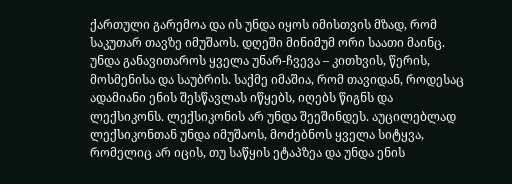ქართული გარემოა და ის უნდა იყოს იმისთვის მზად, რომ საკუთარ თავზე იმუშაოს. დღეში მინიმუმ ორი საათი მაინც. უნდა განავითაროს ყველა უნარ-ჩვევა – კითხვის, წერის, მოსმენისა და საუბრის. საქმე იმაშია, რომ თავიდან, როდესაც ადამიანი ენის შესწავლას იწყებს, იღებს წიგნს და ლექსიკონს. ლექსიკონის არ უნდა შეეშინდეს. აუცილებლად ლექსიკონთან უნდა იმუშაოს, მოძებნოს ყველა სიტყვა, რომელიც არ იცის, თუ საწყის ეტაპზეა და უნდა ენის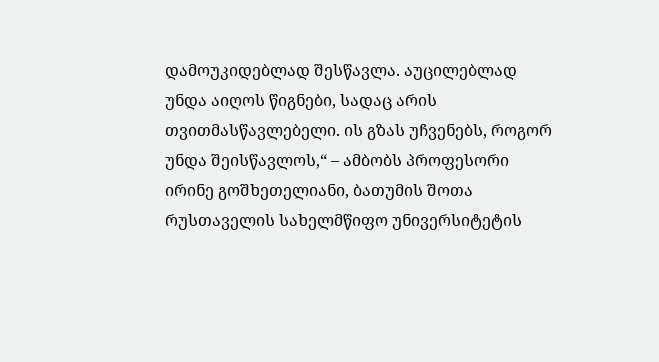დამოუკიდებლად შესწავლა. აუცილებლად უნდა აიღოს წიგნები, სადაც არის თვითმასწავლებელი. ის გზას უჩვენებს, როგორ უნდა შეისწავლოს,“ – ამბობს პროფესორი ირინე გოშხეთელიანი, ბათუმის შოთა რუსთაველის სახელმწიფო უნივერსიტეტის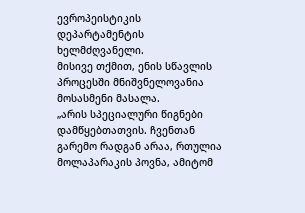ევროპეისტიკის დეპარტამენტის ხელმძღვანელი.
მისივე თქმით, ენის სწავლის პროცესში მნიშვნელოვანია მოსასმენი მასალა.
„არის სპეციალური წიგნები დამწყებთათვის. ჩვენთან გარემო რადგან არაა, რთულია მოლაპარაკის პოვნა, ამიტომ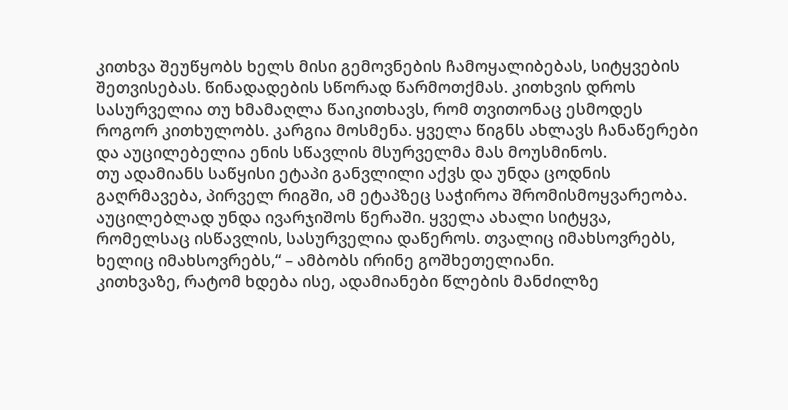კითხვა შეუწყობს ხელს მისი გემოვნების ჩამოყალიბებას, სიტყვების შეთვისებას. წინადადების სწორად წარმოთქმას. კითხვის დროს სასურველია თუ ხმამაღლა წაიკითხავს, რომ თვითონაც ესმოდეს როგორ კითხულობს. კარგია მოსმენა. ყველა წიგნს ახლავს ჩანაწერები და აუცილებელია ენის სწავლის მსურველმა მას მოუსმინოს.
თუ ადამიანს საწყისი ეტაპი განვლილი აქვს და უნდა ცოდნის გაღრმავება, პირველ რიგში, ამ ეტაპზეც საჭიროა შრომისმოყვარეობა. აუცილებლად უნდა ივარჯიშოს წერაში. ყველა ახალი სიტყვა, რომელსაც ისწავლის, სასურველია დაწეროს. თვალიც იმახსოვრებს, ხელიც იმახსოვრებს,“ – ამბობს ირინე გოშხეთელიანი.
კითხვაზე, რატომ ხდება ისე, ადამიანები წლების მანძილზე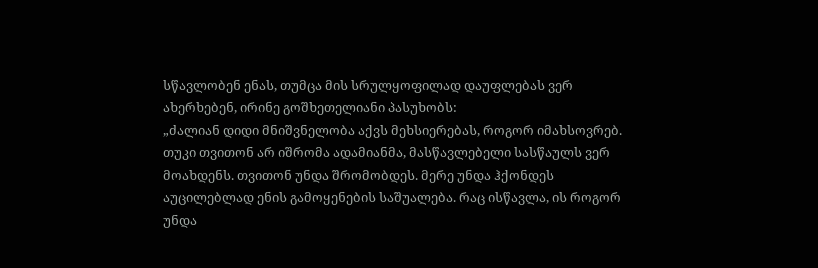სწავლობენ ენას, თუმცა მის სრულყოფილად დაუფლებას ვერ ახერხებენ, ირინე გოშხეთელიანი პასუხობს:
„ძალიან დიდი მნიშვნელობა აქვს მეხსიერებას, როგორ იმახსოვრებ. თუკი თვითონ არ იშრომა ადამიანმა, მასწავლებელი სასწაულს ვერ მოახდენს. თვითონ უნდა შრომობდეს. მერე უნდა ჰქონდეს აუცილებლად ენის გამოყენების საშუალება. რაც ისწავლა, ის როგორ უნდა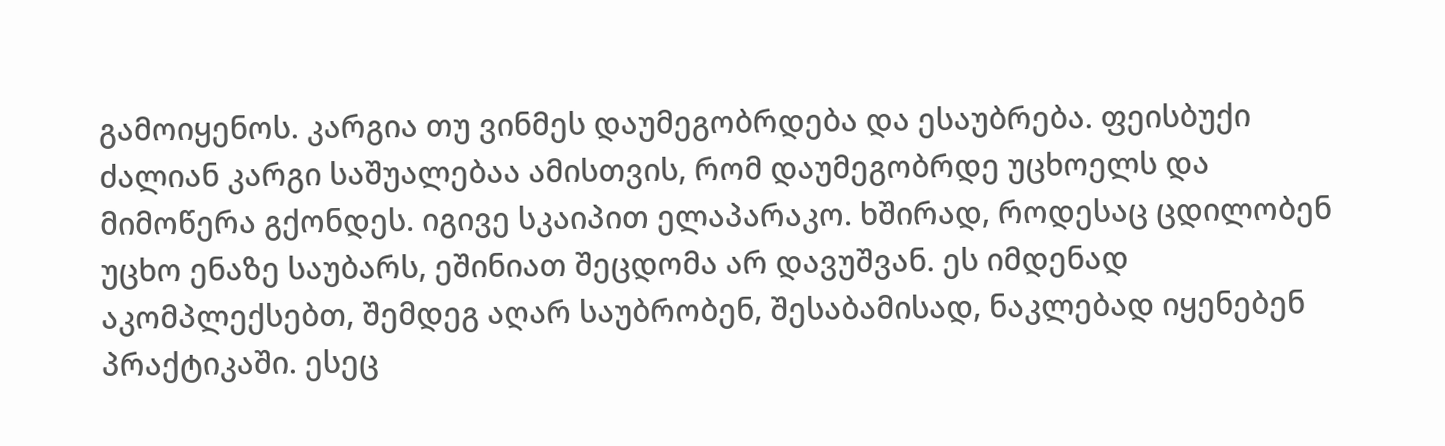გამოიყენოს. კარგია თუ ვინმეს დაუმეგობრდება და ესაუბრება. ფეისბუქი ძალიან კარგი საშუალებაა ამისთვის, რომ დაუმეგობრდე უცხოელს და მიმოწერა გქონდეს. იგივე სკაიპით ელაპარაკო. ხშირად, როდესაც ცდილობენ უცხო ენაზე საუბარს, ეშინიათ შეცდომა არ დავუშვან. ეს იმდენად აკომპლექსებთ, შემდეგ აღარ საუბრობენ, შესაბამისად, ნაკლებად იყენებენ პრაქტიკაში. ესეც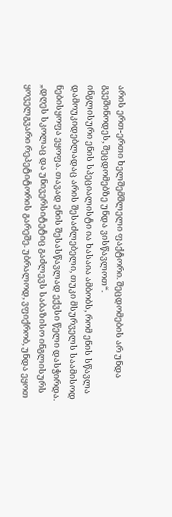არის ერთ-ერთი ხელშემშლელი ფაქტორი. შეცდომების არ უნდა გვეშინოდეს, შეცდომებზე უნდა ვისწავლოთ“.
ინგლისური ენის სპეციალისტი ია ხასაია ამბობს, რომ ენის სწავლა დამოუკიდებლადაც არის შესაძლებელი, თუკი მსურველს საამისოდ ნებისყოფა ეყოფა. თავად ენის შესასწავლად ექვსი წელი დასჭირდა.
„დღეს სკოლაც და უნივერსიტეტიც გაძლევს საბაზისო ინგლისურს ყოველგვარი რეპეტიტორის გარეშე. უბრალოდ, ვფიქრობ, უნდა ეყოთ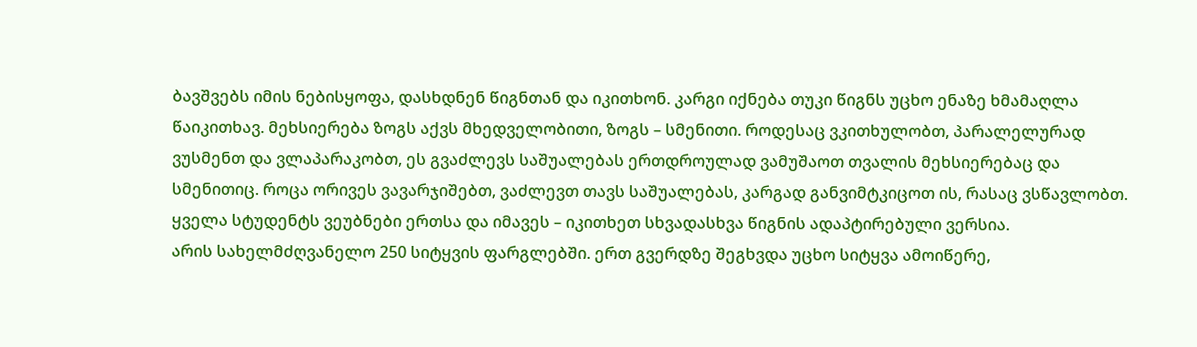ბავშვებს იმის ნებისყოფა, დასხდნენ წიგნთან და იკითხონ. კარგი იქნება თუკი წიგნს უცხო ენაზე ხმამაღლა წაიკითხავ. მეხსიერება ზოგს აქვს მხედველობითი, ზოგს – სმენითი. როდესაც ვკითხულობთ, პარალელურად ვუსმენთ და ვლაპარაკობთ, ეს გვაძლევს საშუალებას ერთდროულად ვამუშაოთ თვალის მეხსიერებაც და სმენითიც. როცა ორივეს ვავარჯიშებთ, ვაძლევთ თავს საშუალებას, კარგად განვიმტკიცოთ ის, რასაც ვსწავლობთ. ყველა სტუდენტს ვეუბნები ერთსა და იმავეს – იკითხეთ სხვადასხვა წიგნის ადაპტირებული ვერსია.
არის სახელმძღვანელო 250 სიტყვის ფარგლებში. ერთ გვერდზე შეგხვდა უცხო სიტყვა ამოიწერე,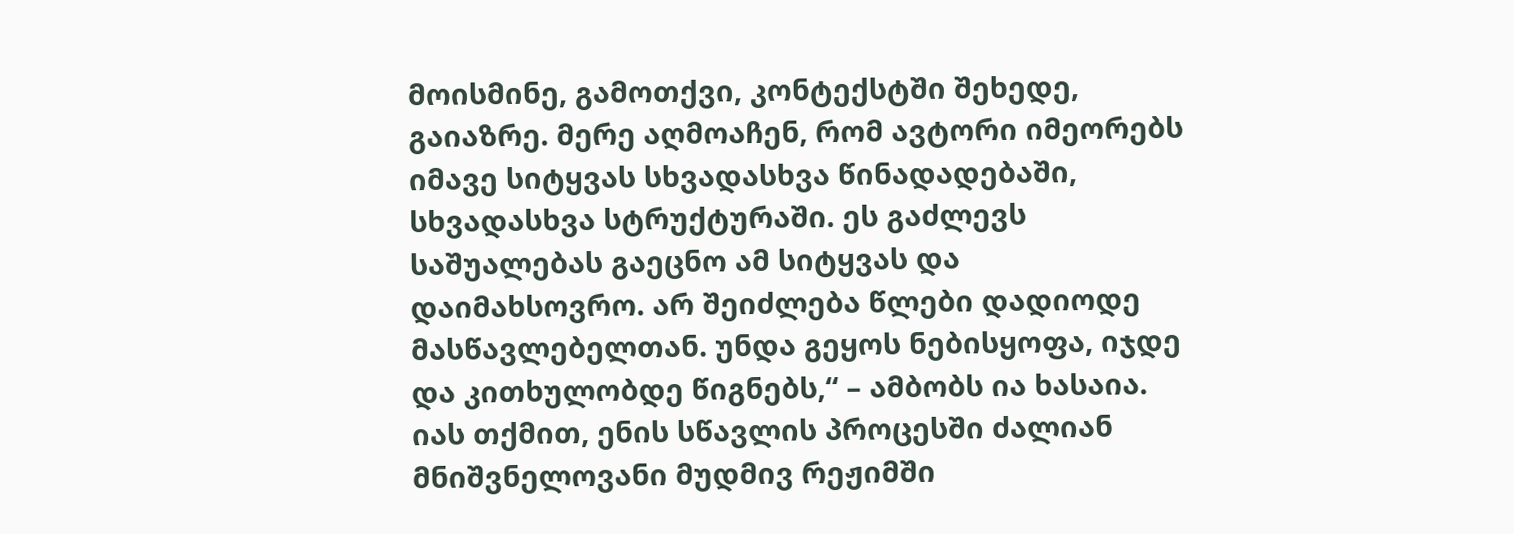მოისმინე, გამოთქვი, კონტექსტში შეხედე, გაიაზრე. მერე აღმოაჩენ, რომ ავტორი იმეორებს იმავე სიტყვას სხვადასხვა წინადადებაში, სხვადასხვა სტრუქტურაში. ეს გაძლევს საშუალებას გაეცნო ამ სიტყვას და დაიმახსოვრო. არ შეიძლება წლები დადიოდე მასწავლებელთან. უნდა გეყოს ნებისყოფა, იჯდე და კითხულობდე წიგნებს,“ – ამბობს ია ხასაია.
იას თქმით, ენის სწავლის პროცესში ძალიან მნიშვნელოვანი მუდმივ რეჟიმში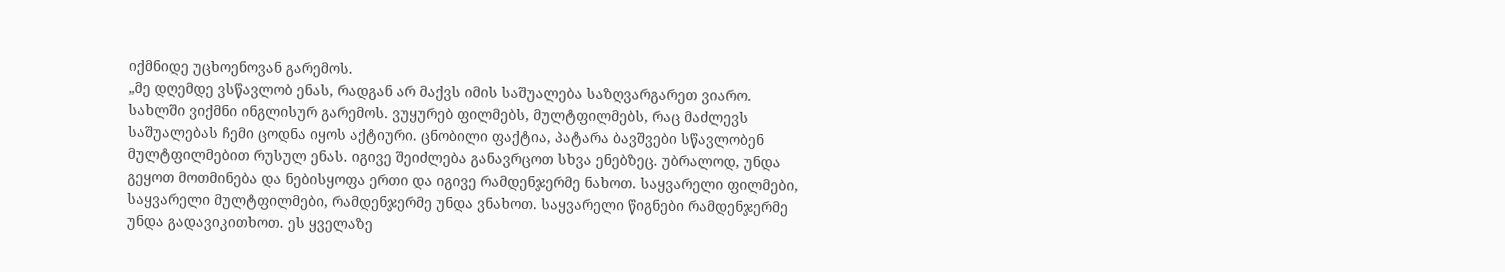იქმნიდე უცხოენოვან გარემოს.
„მე დღემდე ვსწავლობ ენას, რადგან არ მაქვს იმის საშუალება საზღვარგარეთ ვიარო. სახლში ვიქმნი ინგლისურ გარემოს. ვუყურებ ფილმებს, მულტფილმებს, რაც მაძლევს საშუალებას ჩემი ცოდნა იყოს აქტიური. ცნობილი ფაქტია, პატარა ბავშვები სწავლობენ მულტფილმებით რუსულ ენას. იგივე შეიძლება განავრცოთ სხვა ენებზეც. უბრალოდ, უნდა გეყოთ მოთმინება და ნებისყოფა ერთი და იგივე რამდენჯერმე ნახოთ. საყვარელი ფილმები, საყვარელი მულტფილმები, რამდენჯერმე უნდა ვნახოთ. საყვარელი წიგნები რამდენჯერმე უნდა გადავიკითხოთ. ეს ყველაზე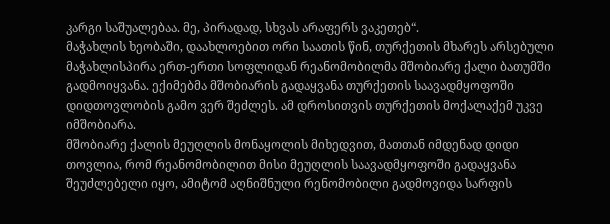კარგი საშუალებაა. მე, პირადად, სხვას არაფერს ვაკეთებ“.
მაჭახლის ხეობაში, დაახლოებით ორი საათის წინ, თურქეთის მხარეს არსებული მაჭახლისპირა ერთ-ერთი სოფლიდან რეანომობილმა მშობიარე ქალი ბათუმში გადმოიყვანა. ექიმებმა მშობიარის გადაყვანა თურქეთის საავადმყოფოში დიდთოვლობის გამო ვერ შეძლეს. ამ დროსითვის თურქეთის მოქალაქემ უკვე იმშობიარა.
მშობიარე ქალის მეუღლის მონაყოლის მიხედვით, მათთან იმდენად დიდი თოვლია, რომ რეანომობილით მისი მეუღლის საავადმყოფოში გადაყვანა შეუძლებელი იყო, ამიტომ აღნიშნული რენომობილი გადმოვიდა სარფის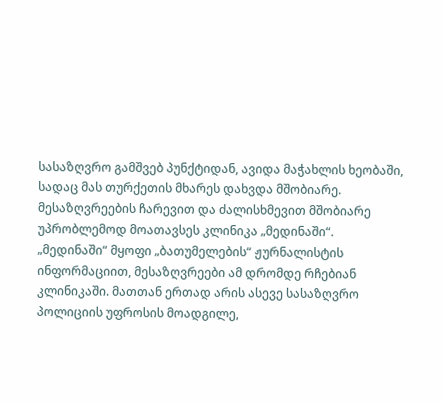სასაზღვრო გამშვებ პუნქტიდან, ავიდა მაჭახლის ხეობაში, სადაც მას თურქეთის მხარეს დახვდა მშობიარე. მესაზღვრეების ჩარევით და ძალისხმევით მშობიარე უპრობლემოდ მოათავსეს კლინიკა „მედინაში“.
„მედინაში“ მყოფი „ბათუმელების“ ჟურნალისტის ინფორმაციით, მესაზღვრეები ამ დრომდე რჩებიან კლინიკაში. მათთან ერთად არის ასევე სასაზღვრო პოლიციის უფროსის მოადგილე,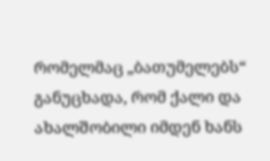რომელმაც „ბათუმელებს“ განუცხადა, რომ ქალი და ახალშობილი იმდენ ხანს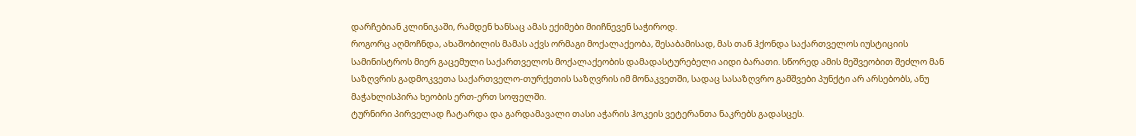დარჩებიან კლინიკაში, რამდენ ხანსაც ამას ექიმები მიიჩნევენ საჭიროდ.
როგორც აღმოჩნდა, ახაშობილის მამას აქვს ორმაგი მოქალაქეობა, შესაბამისად, მას თან ჰქონდა საქართველოს იუსტიციის სამინისტროს მიერ გაცემული საქართველოს მოქალაქეობის დამადასტურებელი აიდი ბარათი. სწორედ ამის მეშვეობით შეძლო მან საზღვრის გადმოკვეთა საქართველო-თურქეთის საზღვრის იმ მონაკვეთში, სადაც სასაზღვრო გამშვები პუნქტი არ არსებობს, ანუ მაჭახლისპირა ხეობის ერთ-ერთ სოფელში.
ტურნირი პირველად ჩატარდა და გარდამავალი თასი აჭარის ჰოკეის ვეტერანთა ნაკრებს გადასცეს.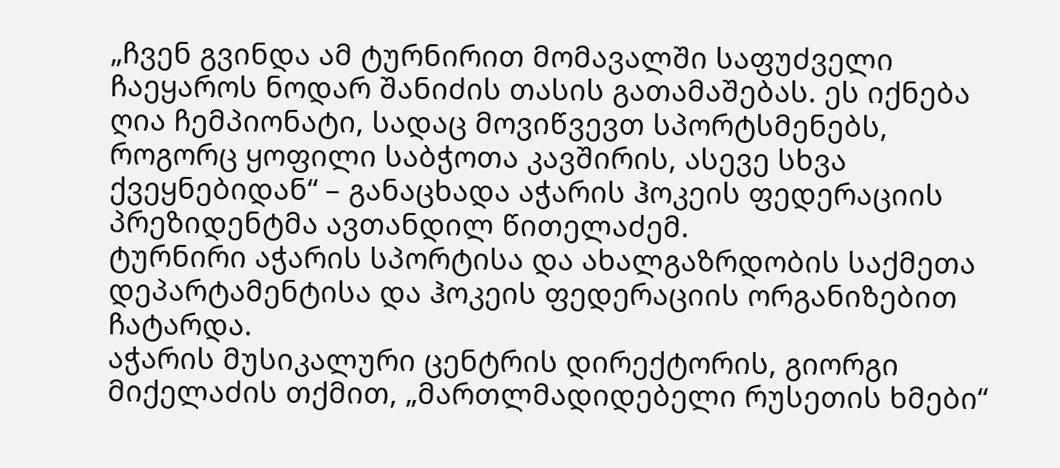„ჩვენ გვინდა ამ ტურნირით მომავალში საფუძველი ჩაეყაროს ნოდარ შანიძის თასის გათამაშებას. ეს იქნება ღია ჩემპიონატი, სადაც მოვიწვევთ სპორტსმენებს, როგორც ყოფილი საბჭოთა კავშირის, ასევე სხვა ქვეყნებიდან“ – განაცხადა აჭარის ჰოკეის ფედერაციის პრეზიდენტმა ავთანდილ წითელაძემ.
ტურნირი აჭარის სპორტისა და ახალგაზრდობის საქმეთა დეპარტამენტისა და ჰოკეის ფედერაციის ორგანიზებით ჩატარდა.
აჭარის მუსიკალური ცენტრის დირექტორის, გიორგი მიქელაძის თქმით, „მართლმადიდებელი რუსეთის ხმები“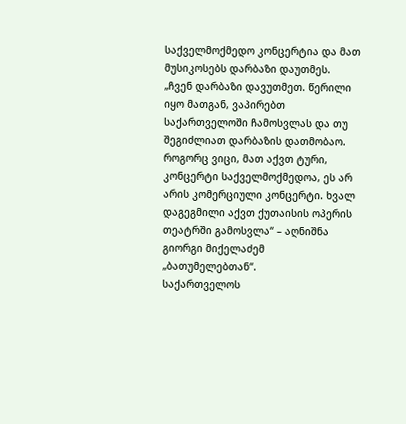საქველმოქმედო კონცერტია და მათ მუსიკოსებს დარბაზი დაუთმეს. „ჩვენ დარბაზი დავუთმეთ. წერილი იყო მათგან, ვაპირებთ საქართველოში ჩამოსვლას და თუ შეგიძლიათ დარბაზის დათმობაო. როგორც ვიცი, მათ აქვთ ტური, კონცერტი საქველმოქმედოა, ეს არ არის კომერციული კონცერტი. ხვალ დაგეგმილი აქვთ ქუთაისის ოპერის თეატრში გამოსვლა“ – აღნიშნა გიორგი მიქელაძემ „ბათუმელებთან“.
საქართველოს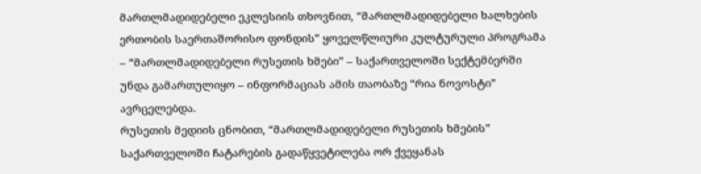მართლმადიდებელი ეკლესიის თხოვნით, “მართლმადიდებელი ხალხების ერთობის საერთაშორისო ფონდის” ყოველწლიური კულტურული პროგრამა – “მართლმადიდებელი რუსეთის ხმები” – საქართველოში სექტემბერში უნდა გამართულიყო – ინფორმაციას ამის თაობაზე “რია ნოვოსტი” ავრცელებდა.
რუსეთის მედიის ცნობით, “მართლმადიდებელი რუსეთის ხმების” საქართველოში ჩატარების გადაწყვეტილება ორ ქვეყანას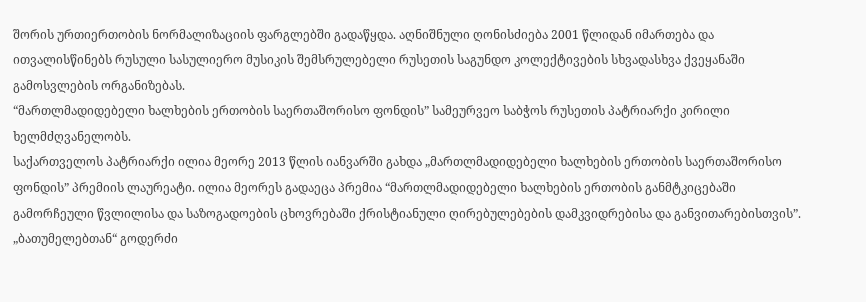შორის ურთიერთობის ნორმალიზაციის ფარგლებში გადაწყდა. აღნიშნული ღონისძიება 2001 წლიდან იმართება და ითვალისწინებს რუსული სასულიერო მუსიკის შემსრულებელი რუსეთის საგუნდო კოლექტივების სხვადასხვა ქვეყანაში გამოსვლების ორგანიზებას.
“მართლმადიდებელი ხალხების ერთობის საერთაშორისო ფონდის” სამეურვეო საბჭოს რუსეთის პატრიარქი კირილი ხელმძღვანელობს.
საქართველოს პატრიარქი ილია მეორე 2013 წლის იანვარში გახდა „მართლმადიდებელი ხალხების ერთობის საერთაშორისო ფონდის” პრემიის ლაურეატი. ილია მეორეს გადაეცა პრემია “მართლმადიდებელი ხალხების ერთობის განმტკიცებაში გამორჩეული წვლილისა და საზოგადოების ცხოვრებაში ქრისტიანული ღირებულებების დამკვიდრებისა და განვითარებისთვის”.
„ბათუმელებთან“ გოდერძი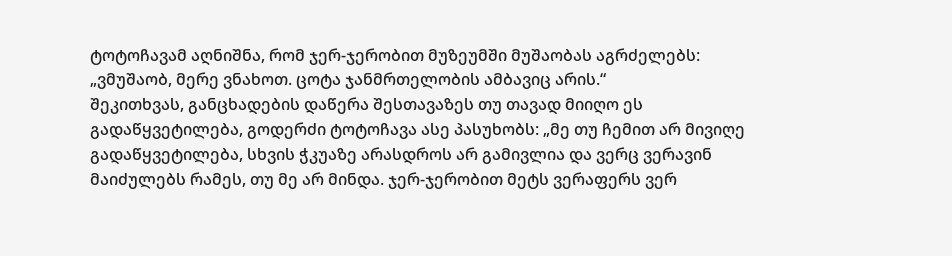ტოტოჩავამ აღნიშნა, რომ ჯერ-ჯერობით მუზეუმში მუშაობას აგრძელებს: „ვმუშაობ, მერე ვნახოთ. ცოტა ჯანმრთელობის ამბავიც არის.“
შეკითხვას, განცხადების დაწერა შესთავაზეს თუ თავად მიიღო ეს გადაწყვეტილება, გოდერძი ტოტოჩავა ასე პასუხობს: „მე თუ ჩემით არ მივიღე გადაწყვეტილება, სხვის ჭკუაზე არასდროს არ გამივლია და ვერც ვერავინ მაიძულებს რამეს, თუ მე არ მინდა. ჯერ-ჯერობით მეტს ვერაფერს ვერ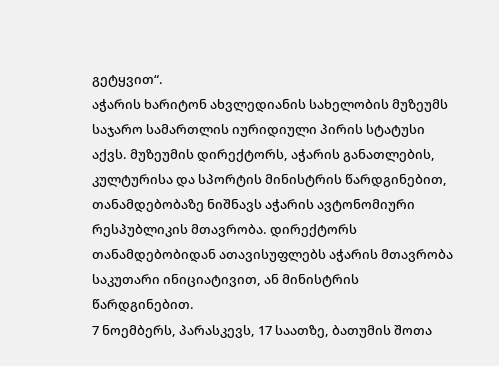გეტყვით“.
აჭარის ხარიტონ ახვლედიანის სახელობის მუზეუმს საჯარო სამართლის იურიდიული პირის სტატუსი აქვს. მუზეუმის დირექტორს, აჭარის განათლების, კულტურისა და სპორტის მინისტრის წარდგინებით, თანამდებობაზე ნიშნავს აჭარის ავტონომიური რესპუბლიკის მთავრობა. დირექტორს თანამდებობიდან ათავისუფლებს აჭარის მთავრობა საკუთარი ინიციატივით, ან მინისტრის წარდგინებით.
7 ნოემბერს, პარასკევს, 17 საათზე, ბათუმის შოთა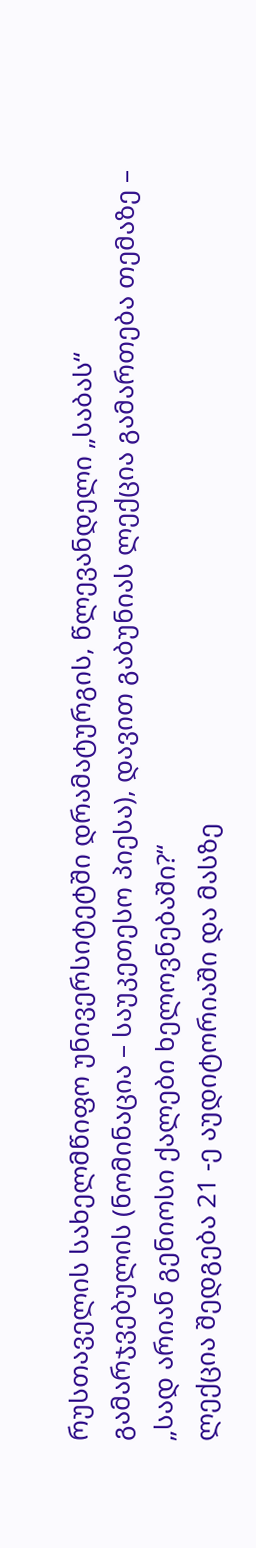რუსთაველის სახელმწიფო უნივერსიტეტში დრამატურგის, წლევანდელი „საბას“ გამარჯვებულის (ნომინაცია – საუკეთესო პიესა), დავით გაბუნიას ლექცია გამართება თემაზე – „სად არიან გენიოსი ქალები ხელოვნებაში?“
ლექცია შედგება 21 -ე აუდიტორიაში და მასზე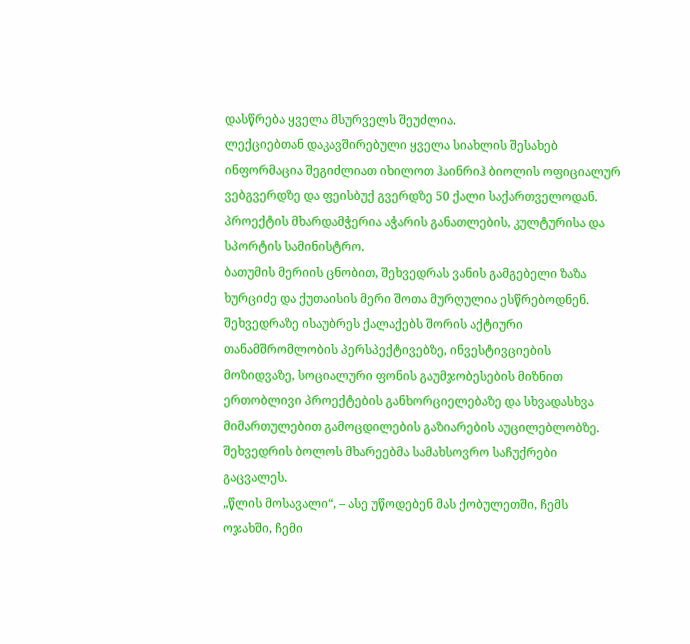დასწრება ყველა მსურველს შეუძლია.
ლექციებთან დაკავშირებული ყველა სიახლის შესახებ ინფორმაცია შეგიძლიათ იხილოთ ჰაინრიჰ ბიოლის ოფიციალურ ვებგვერდზე და ფეისბუქ გვერდზე 50 ქალი საქართველოდან.
პროექტის მხარდამჭერია აჭარის განათლების, კულტურისა და სპორტის სამინისტრო.
ბათუმის მერიის ცნობით, შეხვედრას ვანის გამგებელი ზაზა ხურციძე და ქუთაისის მერი შოთა მურღულია ესწრებოდნენ. შეხვედრაზე ისაუბრეს ქალაქებს შორის აქტიური თანამშრომლობის პერსპექტივებზე, ინვესტივციების მოზიდვაზე, სოციალური ფონის გაუმჯობესების მიზნით ერთობლივი პროექტების განხორციელებაზე და სხვადასხვა მიმართულებით გამოცდილების გაზიარების აუცილებლობზე. შეხვედრის ბოლოს მხარეებმა სამახსოვრო საჩუქრები გაცვალეს.
„წლის მოსავალი“, – ასე უწოდებენ მას ქობულეთში, ჩემს ოჯახში, ჩემი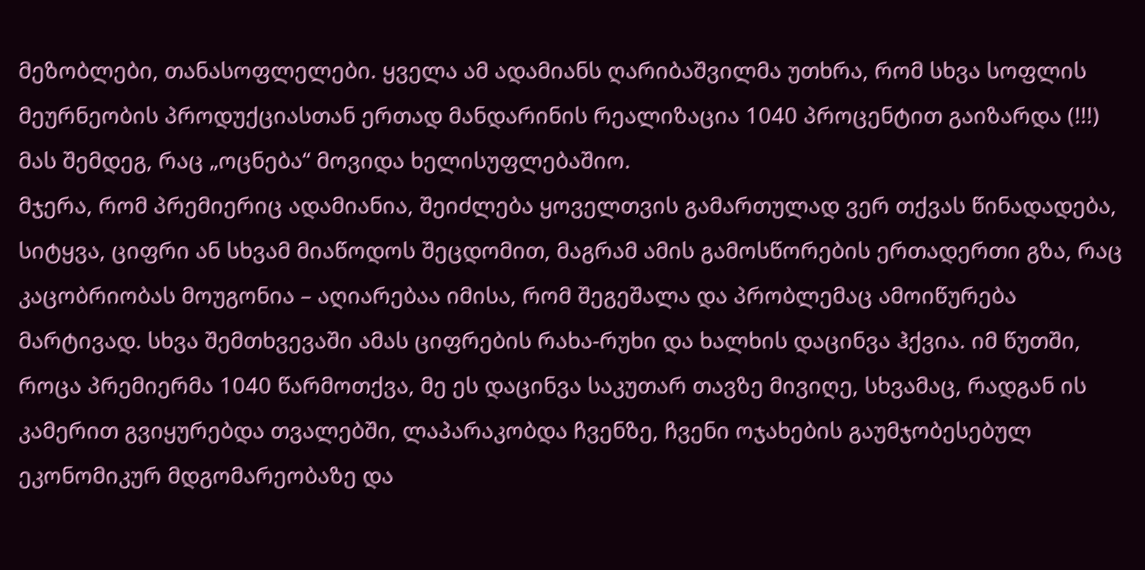მეზობლები, თანასოფლელები. ყველა ამ ადამიანს ღარიბაშვილმა უთხრა, რომ სხვა სოფლის მეურნეობის პროდუქციასთან ერთად მანდარინის რეალიზაცია 1040 პროცენტით გაიზარდა (!!!) მას შემდეგ, რაც „ოცნება“ მოვიდა ხელისუფლებაშიო.
მჯერა, რომ პრემიერიც ადამიანია, შეიძლება ყოველთვის გამართულად ვერ თქვას წინადადება, სიტყვა, ციფრი ან სხვამ მიაწოდოს შეცდომით, მაგრამ ამის გამოსწორების ერთადერთი გზა, რაც კაცობრიობას მოუგონია – აღიარებაა იმისა, რომ შეგეშალა და პრობლემაც ამოიწურება მარტივად. სხვა შემთხვევაში ამას ციფრების რახა-რუხი და ხალხის დაცინვა ჰქვია. იმ წუთში, როცა პრემიერმა 1040 წარმოთქვა, მე ეს დაცინვა საკუთარ თავზე მივიღე, სხვამაც, რადგან ის კამერით გვიყურებდა თვალებში, ლაპარაკობდა ჩვენზე, ჩვენი ოჯახების გაუმჯობესებულ ეკონომიკურ მდგომარეობაზე და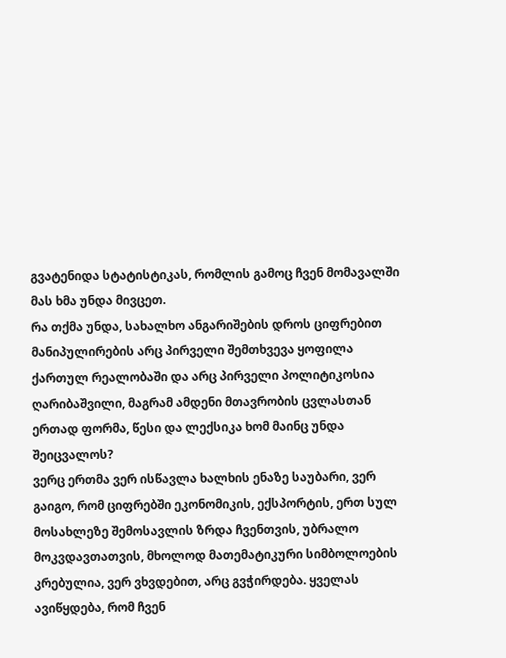გვატენიდა სტატისტიკას, რომლის გამოც ჩვენ მომავალში მას ხმა უნდა მივცეთ.
რა თქმა უნდა, სახალხო ანგარიშების დროს ციფრებით მანიპულირების არც პირველი შემთხვევა ყოფილა ქართულ რეალობაში და არც პირველი პოლიტიკოსია ღარიბაშვილი, მაგრამ ამდენი მთავრობის ცვლასთან ერთად ფორმა, წესი და ლექსიკა ხომ მაინც უნდა შეიცვალოს?
ვერც ერთმა ვერ ისწავლა ხალხის ენაზე საუბარი, ვერ გაიგო, რომ ციფრებში ეკონომიკის, ექსპორტის, ერთ სულ მოსახლეზე შემოსავლის ზრდა ჩვენთვის, უბრალო მოკვდავთათვის, მხოლოდ მათემატიკური სიმბოლოების კრებულია, ვერ ვხვდებით, არც გვჭირდება. ყველას ავიწყდება, რომ ჩვენ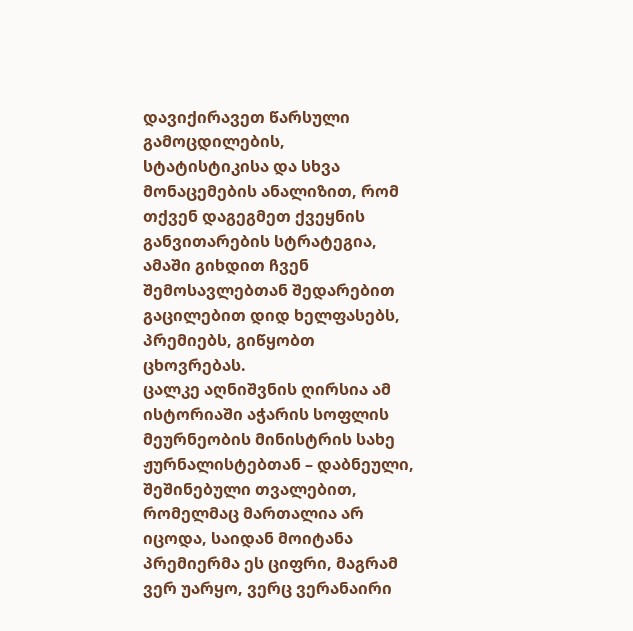დავიქირავეთ წარსული გამოცდილების, სტატისტიკისა და სხვა მონაცემების ანალიზით, რომ თქვენ დაგეგმეთ ქვეყნის განვითარების სტრატეგია, ამაში გიხდით ჩვენ შემოსავლებთან შედარებით გაცილებით დიდ ხელფასებს, პრემიებს, გიწყობთ ცხოვრებას.
ცალკე აღნიშვნის ღირსია ამ ისტორიაში აჭარის სოფლის მეურნეობის მინისტრის სახე ჟურნალისტებთან – დაბნეული, შეშინებული თვალებით, რომელმაც მართალია არ იცოდა, საიდან მოიტანა პრემიერმა ეს ციფრი, მაგრამ ვერ უარყო, ვერც ვერანაირი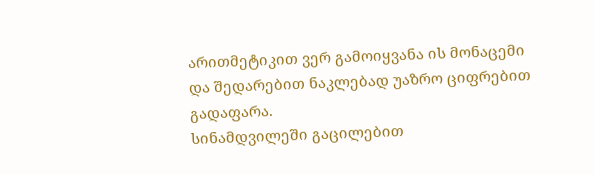არითმეტიკით ვერ გამოიყვანა ის მონაცემი და შედარებით ნაკლებად უაზრო ციფრებით გადაფარა.
სინამდვილეში გაცილებით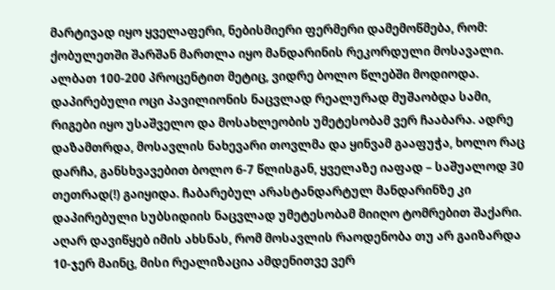მარტივად იყო ყველაფერი, ნებისმიერი ფერმერი დამემოწმება, რომ: ქობულეთში შარშან მართლა იყო მანდარინის რეკორდული მოსავალი. ალბათ 100-200 პროცენტით მეტიც, ვიდრე ბოლო წლებში მოდიოდა. დაპირებული ოცი პავილიონის ნაცვლად რეალურად მუშაობდა სამი, რიგები იყო უსაშველო და მოსახლეობის უმეტესობამ ვერ ჩააბარა. ადრე დაზამთრდა, მოსავლის ნახევარი თოვლმა და ყინვამ გააფუჭა, ხოლო რაც დარჩა, განსხვავებით ბოლო 6-7 წლისგან, ყველაზე იაფად – საშუალოდ 30 თეთრად(!) გაიყიდა. ჩაბარებულ არასტანდარტულ მანდარინზე კი დაპირებული სუბსიდიის ნაცვლად უმეტესობამ მიიღო ტომრებით შაქარი.
აღარ დავიწყებ იმის ახსნას, რომ მოსავლის რაოდენობა თუ არ გაიზარდა 10-ჯერ მაინც, მისი რეალიზაცია ამდენითვე ვერ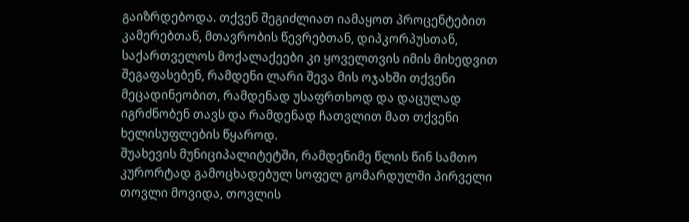გაიზრდებოდა. თქვენ შეგიძლიათ იამაყოთ პროცენტებით კამერებთან, მთავრობის წევრებთან, დიპკორპუსთან, საქართველოს მოქალაქეები კი ყოველთვის იმის მიხედვით შეგაფასებენ, რამდენი ლარი შევა მის ოჯახში თქვენი მეცადინეობით, რამდენად უსაფრთხოდ და დაცულად იგრძნობენ თავს და რამდენად ჩათვლით მათ თქვენი ხელისუფლების წყაროდ.
შუახევის მუნიციპალიტეტში, რამდენიმე წლის წინ სამთო კურორტად გამოცხადებულ სოფელ გომარდულში პირველი თოვლი მოვიდა, თოვლის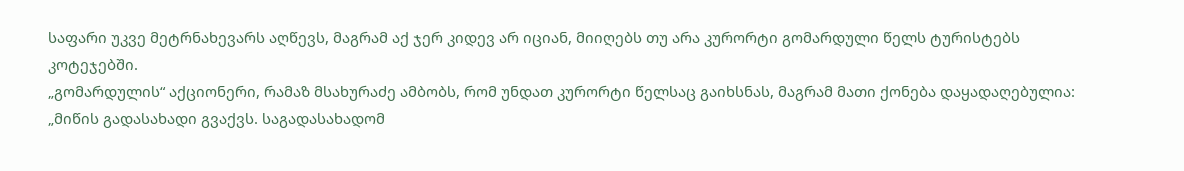საფარი უკვე მეტრნახევარს აღწევს, მაგრამ აქ ჯერ კიდევ არ იციან, მიიღებს თუ არა კურორტი გომარდული წელს ტურისტებს კოტეჯებში.
„გომარდულის“ აქციონერი, რამაზ მსახურაძე ამბობს, რომ უნდათ კურორტი წელსაც გაიხსნას, მაგრამ მათი ქონება დაყადაღებულია: „მიწის გადასახადი გვაქვს. საგადასახადომ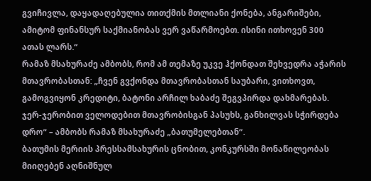გვიჩივლა, დაყადაღებულია თითქმის მთლიანი ქონება, ანგარიშები, ამიტომ ფინანსურ საქმიანობას ვერ ვაწარმოებთ. ისინი ითხოვენ 300 ათას ლარს.“
რამაზ მსახურაძე ამბობს, რომ ამ თემაზე უკვე ჰქონდათ შეხვედრა აჭარის მთავრობასთან: „ჩვენ გვქონდა მთავრობასთან საუბარი, ვითხოვთ, გამოგვიყონ კრედიტი, ბატონი არჩილ ხაბაძე შეგვპირდა დახმარებას. ჯერ-ჯერობით ველოდებით მთავრობისგან პასუხს, განხილვას სჭირდება დრო“ – ამბობს რამაზ მსახურაძე „ბათუმელებთან“.
ბათუმის მერიის პრესსამსახურის ცნობით, კონკურსში მონაწილეობას მიიღებენ აღნიშნულ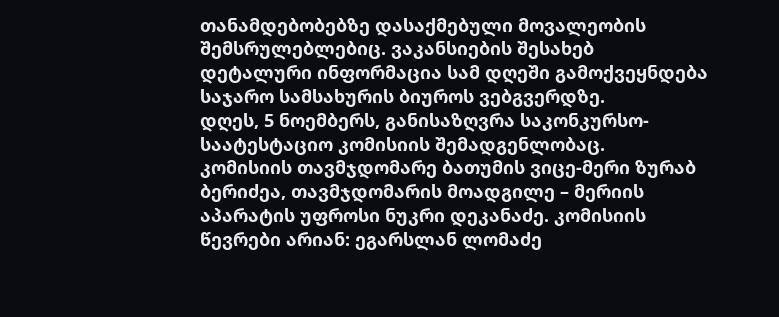თანამდებობებზე დასაქმებული მოვალეობის შემსრულებლებიც. ვაკანსიების შესახებ დეტალური ინფორმაცია სამ დღეში გამოქვეყნდება საჯარო სამსახურის ბიუროს ვებგვერდზე.
დღეს, 5 ნოემბერს, განისაზღვრა საკონკურსო-საატესტაციო კომისიის შემადგენლობაც.
კომისიის თავმჯდომარე ბათუმის ვიცე-მერი ზურაბ ბერიძეა, თავმჯდომარის მოადგილე – მერიის აპარატის უფროსი ნუკრი დეკანაძე. კომისიის წევრები არიან: ეგარსლან ლომაძე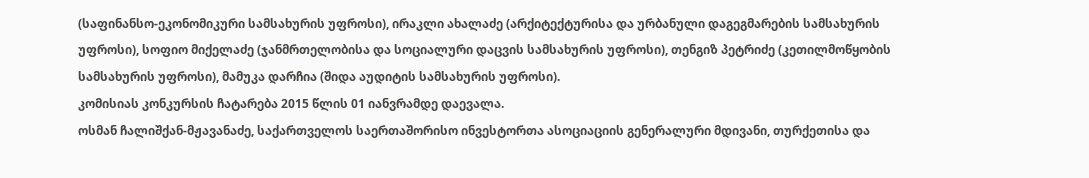(საფინანსო-ეკონომიკური სამსახურის უფროსი), ირაკლი ახალაძე (არქიტექტურისა და ურბანული დაგეგმარების სამსახურის უფროსი), სოფიო მიქელაძე (ჯანმრთელობისა და სოციალური დაცვის სამსახურის უფროსი), თენგიზ პეტრიძე (კეთილმოწყობის სამსახურის უფროსი), მამუკა დარჩია (შიდა აუდიტის სამსახურის უფროსი).
კომისიას კონკურსის ჩატარება 2015 წლის 01 იანვრამდე დაევალა.
ოსმან ჩალიშქან-მჟავანაძე, საქართველოს საერთაშორისო ინვესტორთა ასოციაციის გენერალური მდივანი, თურქეთისა და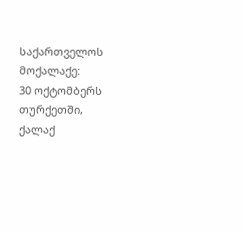საქართველოს მოქალაქე:
30 ოქტომბერს თურქეთში, ქალაქ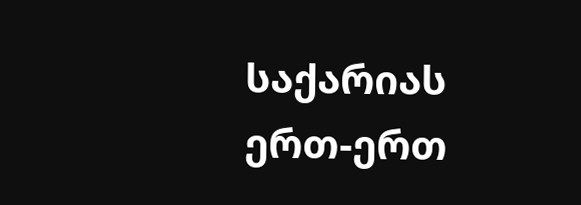საქარიას ერთ-ერთ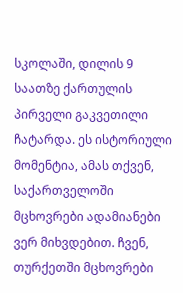სკოლაში, დილის 9 საათზე ქართულის პირველი გაკვეთილი ჩატარდა. ეს ისტორიული მომენტია, ამას თქვენ, საქართველოში მცხოვრები ადამიანები ვერ მიხვდებით. ჩვენ, თურქეთში მცხოვრები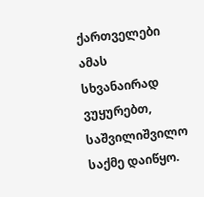ქართველები ამას სხვანაირად ვუყურებთ, საშვილიშვილო საქმე დაიწყო.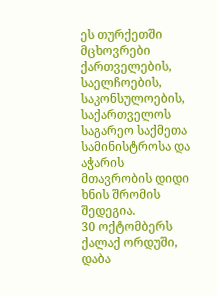ეს თურქეთში მცხოვრები ქართველების, საელჩოების, საკონსულოების, საქართველოს საგარეო საქმეთა სამინისტროსა და აჭარის მთავრობის დიდი ხნის შრომის შედეგია.
30 ოქტომბერს ქალაქ ორდუში, დაბა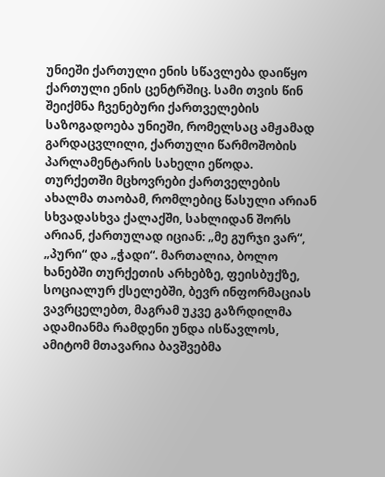უნიეში ქართული ენის სწავლება დაიწყო ქართული ენის ცენტრშიც. სამი თვის წინ შეიქმნა ჩვენებური ქართველების საზოგადოება უნიეში, რომელსაც ამჟამად გარდაცვლილი, ქართული წარმოშობის პარლამენტარის სახელი ეწოდა.
თურქეთში მცხოვრები ქართველების ახალმა თაობამ, რომლებიც წასული არიან სხვადასხვა ქალაქში, სახლიდან შორს არიან, ქართულად იციან: „მე გურჯი ვარ“, „პური“ და „ჭადი“. მართალია, ბოლო ხანებში თურქეთის არხებზე, ფეისბუქზე, სოციალურ ქსელებში, ბევრ ინფორმაციას ვავრცელებთ, მაგრამ უკვე გაზრდილმა ადამიანმა რამდენი უნდა ისწავლოს, ამიტომ მთავარია ბავშვებმა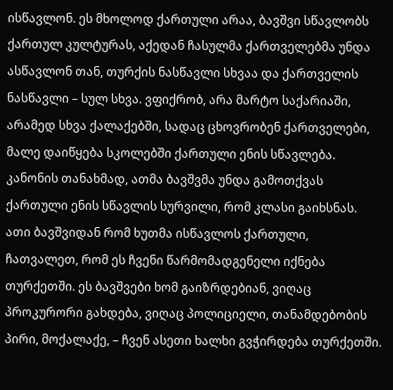ისწავლონ. ეს მხოლოდ ქართული არაა, ბავშვი სწავლობს ქართულ კულტურას, აქედან ჩასულმა ქართველებმა უნდა ასწავლონ თან, თურქის ნასწავლი სხვაა და ქართველის ნასწავლი – სულ სხვა. ვფიქრობ, არა მარტო საქარიაში, არამედ სხვა ქალაქებში, სადაც ცხოვრობენ ქართველები, მალე დაიწყება სკოლებში ქართული ენის სწავლება. კანონის თანახმად, ათმა ბავშვმა უნდა გამოთქვას ქართული ენის სწავლის სურვილი, რომ კლასი გაიხსნას. ათი ბავშვიდან რომ ხუთმა ისწავლოს ქართული, ჩათვალეთ, რომ ეს ჩვენი წარმომადგენელი იქნება თურქეთში. ეს ბავშვები ხომ გაიზრდებიან, ვიღაც პროკურორი გახდება, ვიღაც პოლიციელი, თანამდებობის პირი, მოქალაქე, – ჩვენ ასეთი ხალხი გვჭირდება თურქეთში.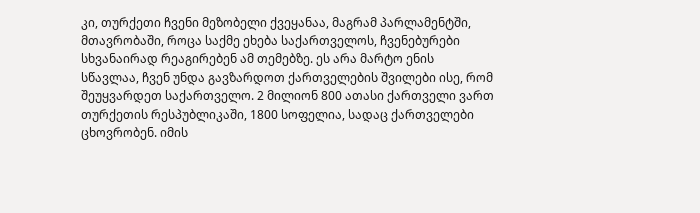კი, თურქეთი ჩვენი მეზობელი ქვეყანაა, მაგრამ პარლამენტში, მთავრობაში, როცა საქმე ეხება საქართველოს, ჩვენებურები სხვანაირად რეაგირებენ ამ თემებზე. ეს არა მარტო ენის სწავლაა, ჩვენ უნდა გავზარდოთ ქართველების შვილები ისე, რომ შეუყვარდეთ საქართველო. 2 მილიონ 800 ათასი ქართველი ვართ თურქეთის რესპუბლიკაში, 1800 სოფელია, სადაც ქართველები ცხოვრობენ. იმის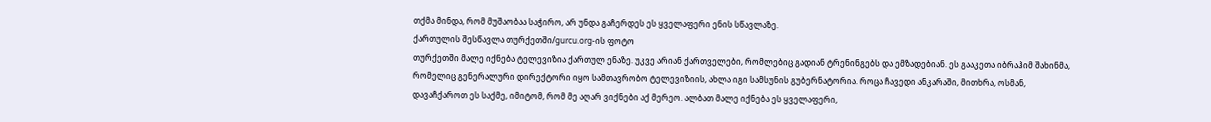თქმა მინდა, რომ მუშაობაა საჭირო, არ უნდა გაჩერდეს ეს ყველაფერი ენის სწავლაზე.
ქართულის შესწავლა თურქეთში/gurcu.org-ის ფოტო
თურქეთში მალე იქნება ტელევიზია ქართულ ენაზე. უკვე არიან ქართველები, რომლებიც გადიან ტრენინგებს და ემზადებიან. ეს გააკეთა იბრაჰიმ შახინმა, რომელიც გენერალური დირექტორი იყო სამთავრობო ტელევიზიის, ახლა იგი სამსუნის გუბერნატორია. როცა ჩავედი ანკარაში, მითხრა, ოსმან, დავაჩქაროთ ეს საქმე, იმიტომ, რომ მე აღარ ვიქნები აქ მერეო. ალბათ მალე იქნება ეს ყველაფერი,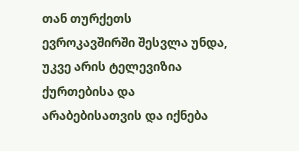თან თურქეთს ევროკავშირში შესვლა უნდა, უკვე არის ტელევიზია ქურთებისა და არაბებისათვის და იქნება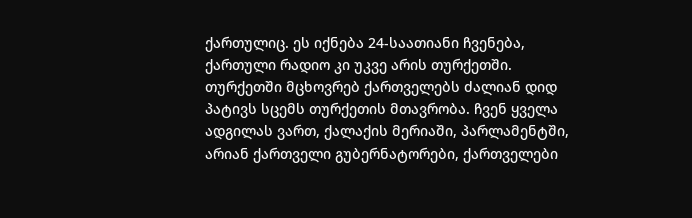ქართულიც. ეს იქნება 24-საათიანი ჩვენება, ქართული რადიო კი უკვე არის თურქეთში.
თურქეთში მცხოვრებ ქართველებს ძალიან დიდ პატივს სცემს თურქეთის მთავრობა. ჩვენ ყველა ადგილას ვართ, ქალაქის მერიაში, პარლამენტში, არიან ქართველი გუბერნატორები, ქართველები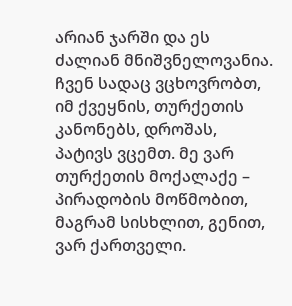არიან ჯარში და ეს ძალიან მნიშვნელოვანია. ჩვენ სადაც ვცხოვრობთ, იმ ქვეყნის, თურქეთის კანონებს, დროშას, პატივს ვცემთ. მე ვარ თურქეთის მოქალაქე – პირადობის მოწმობით, მაგრამ სისხლით, გენით, ვარ ქართველი.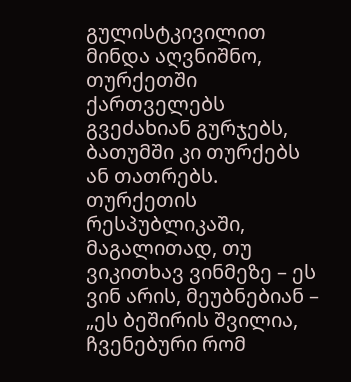გულისტკივილით მინდა აღვნიშნო, თურქეთში ქართველებს გვეძახიან გურჯებს, ბათუმში კი თურქებს ან თათრებს. თურქეთის რესპუბლიკაში, მაგალითად, თუ ვიკითხავ ვინმეზე – ეს ვინ არის, მეუბნებიან – „ეს ბეშირის შვილია, ჩვენებური რომ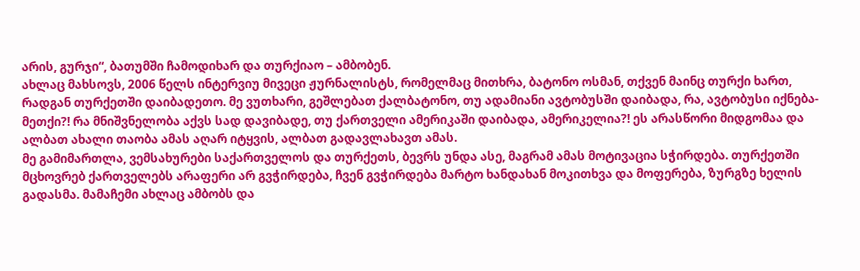არის, გურჯი“, ბათუმში ჩამოდიხარ და თურქიაო – ამბობენ.
ახლაც მახსოვს, 2006 წელს ინტერვიუ მივეცი ჟურნალისტს, რომელმაც მითხრა, ბატონო ოსმან, თქვენ მაინც თურქი ხართ, რადგან თურქეთში დაიბადეთო. მე ვუთხარი, გეშლებათ ქალბატონო, თუ ადამიანი ავტობუსში დაიბადა, რა, ავტობუსი იქნება-მეთქი?! რა მნიშვნელობა აქვს სად დავიბადე, თუ ქართველი ამერიკაში დაიბადა, ამერიკელია?! ეს არასწორი მიდგომაა და ალბათ ახალი თაობა ამას აღარ იტყვის, ალბათ გადავლახავთ ამას.
მე გამიმართლა, ვემსახურები საქართველოს და თურქეთს, ბევრს უნდა ასე, მაგრამ ამას მოტივაცია სჭირდება. თურქეთში მცხოვრებ ქართველებს არაფერი არ გვჭირდება, ჩვენ გვჭირდება მარტო ხანდახან მოკითხვა და მოფერება, ზურგზე ხელის გადასმა. მამაჩემი ახლაც ამბობს და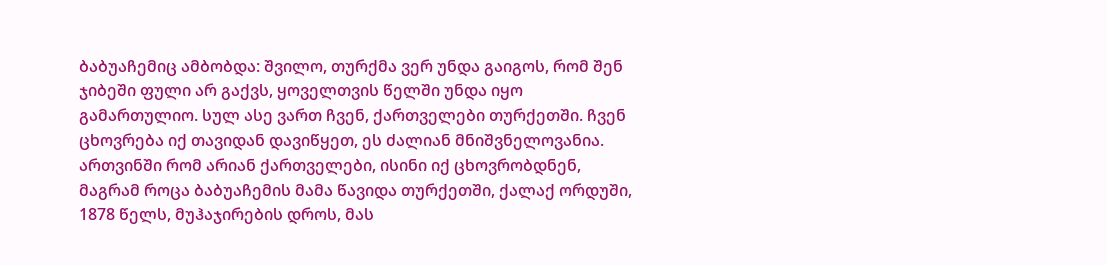ბაბუაჩემიც ამბობდა: შვილო, თურქმა ვერ უნდა გაიგოს, რომ შენ ჯიბეში ფული არ გაქვს, ყოველთვის წელში უნდა იყო გამართულიო. სულ ასე ვართ ჩვენ, ქართველები თურქეთში. ჩვენ ცხოვრება იქ თავიდან დავიწყეთ, ეს ძალიან მნიშვნელოვანია. ართვინში რომ არიან ქართველები, ისინი იქ ცხოვრობდნენ, მაგრამ როცა ბაბუაჩემის მამა წავიდა თურქეთში, ქალაქ ორდუში, 1878 წელს, მუჰაჯირების დროს, მას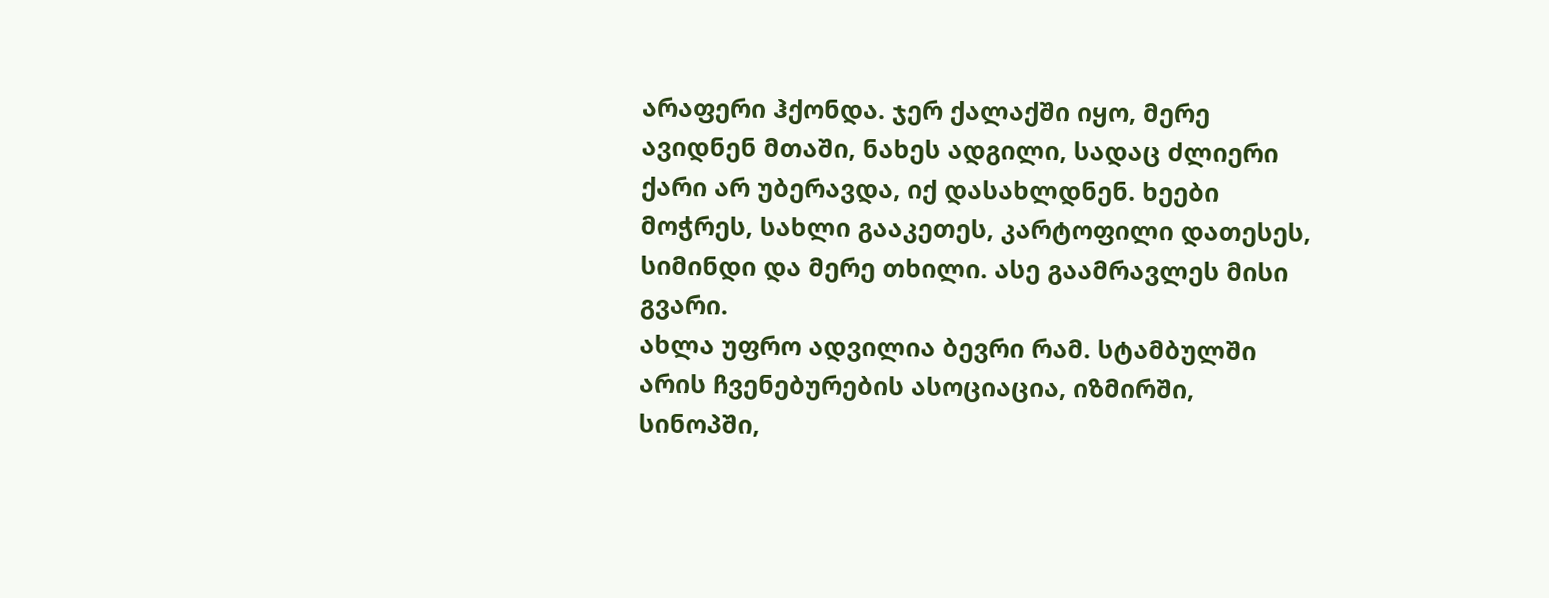არაფერი ჰქონდა. ჯერ ქალაქში იყო, მერე ავიდნენ მთაში, ნახეს ადგილი, სადაც ძლიერი ქარი არ უბერავდა, იქ დასახლდნენ. ხეები მოჭრეს, სახლი გააკეთეს, კარტოფილი დათესეს, სიმინდი და მერე თხილი. ასე გაამრავლეს მისი გვარი.
ახლა უფრო ადვილია ბევრი რამ. სტამბულში არის ჩვენებურების ასოციაცია, იზმირში, სინოპში,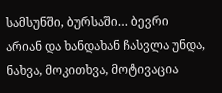სამსუნში, ბურსაში… ბევრი არიან და ხანდახან ჩასვლა უნდა, ნახვა, მოკითხვა, მოტივაცია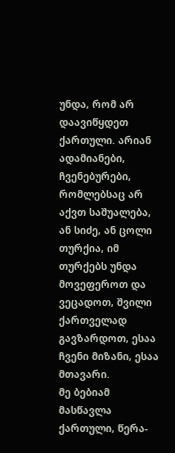უნდა, რომ არ დაავიწყდეთ ქართული. არიან ადამიანები, ჩვენებურები, რომლებსაც არ აქვთ საშუალება, ან სიძე, ან ცოლი თურქია, იმ თურქებს უნდა მოვეფეროთ და ვეცადოთ, შვილი ქართველად გავზარდოთ, ესაა ჩვენი მიზანი, ესაა მთავარი.
მე ბებიამ მასწავლა ქართული, წერა-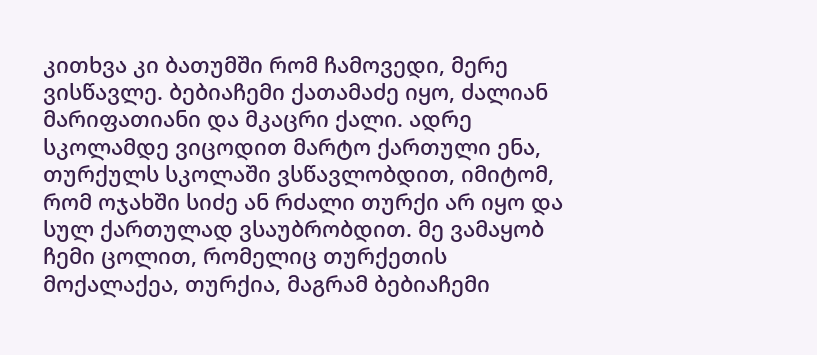კითხვა კი ბათუმში რომ ჩამოვედი, მერე ვისწავლე. ბებიაჩემი ქათამაძე იყო, ძალიან მარიფათიანი და მკაცრი ქალი. ადრე სკოლამდე ვიცოდით მარტო ქართული ენა, თურქულს სკოლაში ვსწავლობდით, იმიტომ, რომ ოჯახში სიძე ან რძალი თურქი არ იყო და სულ ქართულად ვსაუბრობდით. მე ვამაყობ ჩემი ცოლით, რომელიც თურქეთის მოქალაქეა, თურქია, მაგრამ ბებიაჩემი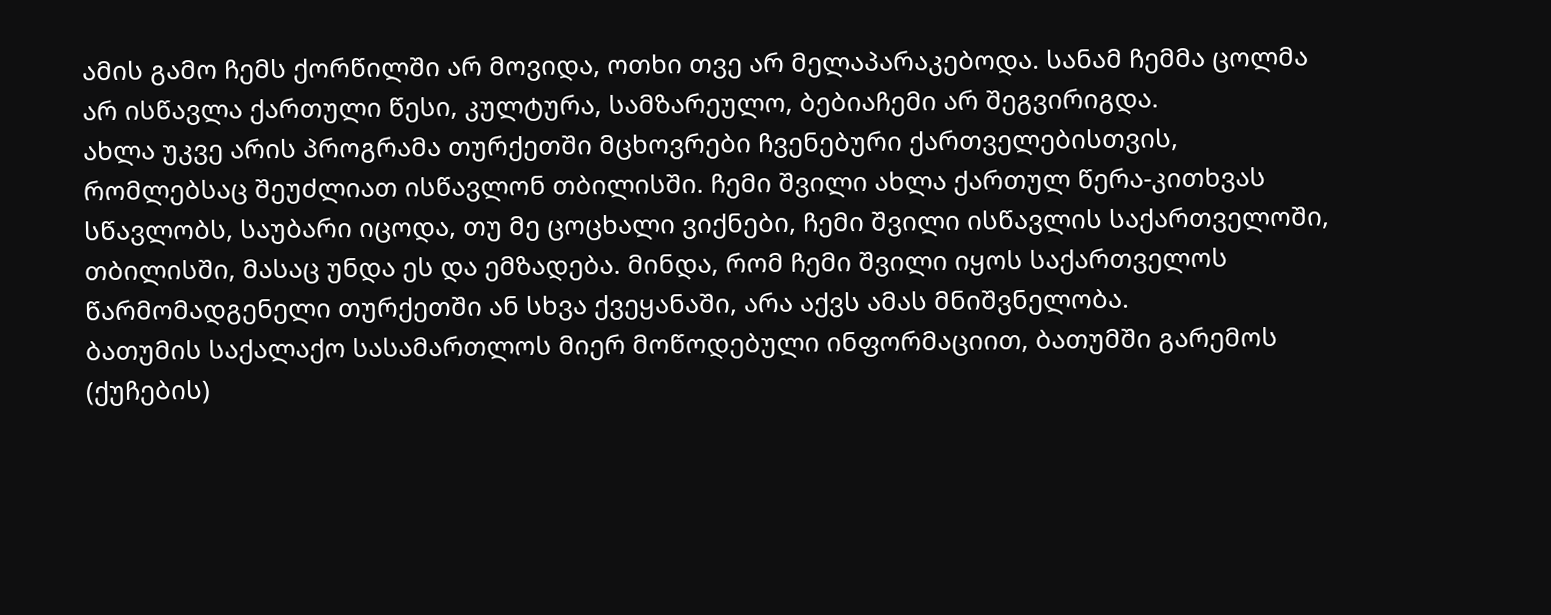ამის გამო ჩემს ქორწილში არ მოვიდა, ოთხი თვე არ მელაპარაკებოდა. სანამ ჩემმა ცოლმა არ ისწავლა ქართული წესი, კულტურა, სამზარეულო, ბებიაჩემი არ შეგვირიგდა.
ახლა უკვე არის პროგრამა თურქეთში მცხოვრები ჩვენებური ქართველებისთვის, რომლებსაც შეუძლიათ ისწავლონ თბილისში. ჩემი შვილი ახლა ქართულ წერა-კითხვას სწავლობს, საუბარი იცოდა, თუ მე ცოცხალი ვიქნები, ჩემი შვილი ისწავლის საქართველოში, თბილისში, მასაც უნდა ეს და ემზადება. მინდა, რომ ჩემი შვილი იყოს საქართველოს წარმომადგენელი თურქეთში ან სხვა ქვეყანაში, არა აქვს ამას მნიშვნელობა.
ბათუმის საქალაქო სასამართლოს მიერ მოწოდებული ინფორმაციით, ბათუმში გარემოს (ქუჩების)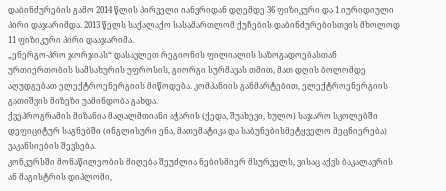დაბინძურების გამო 2014 წლის პირველი იანვრიდან დღემდე 36 ფიზიკური და 1 იურიდიული პირი დაჯარიმდა. 2013 წელს საქალაქო სასამართლომ ქუჩების დაბინძურებისთვის მხოლოდ 11 ფიზიკური პირი დააჯარიმა.
„ენერგო-პრო ჯორჯიას“ დასავლეთ რეგიონის ფილიალის საზოგადოებასთან ურთიერთობის სამსახურის უფროსის, გიორგი სურმავას თმით, მათ დღის ბოლომდე აღუდგებათ ელექტროენერგიის მიწოდება. კომპანიის განმარტებით, ელექტროენერგიის გათიშვის მიზეზი უამინდობა გახდა.
ქვეპროგრამის მიზანია მაღალმთიანი აჭარის (ქედა, შუახევი, ხულო) საჯარო სკოლებში დეფიციტურ საგნებში (ინგლისური ენა, მათემატიკა და საბუნებისმეტყველო მეცნიერება) ვაკანსიების შევსება.
კონკურსში მონაწილეობის მიღება შეუძლია ნებისმიერ მსურველს, ვისაც აქვს ბაკალავრის ან მაგისტრის დიპლომი,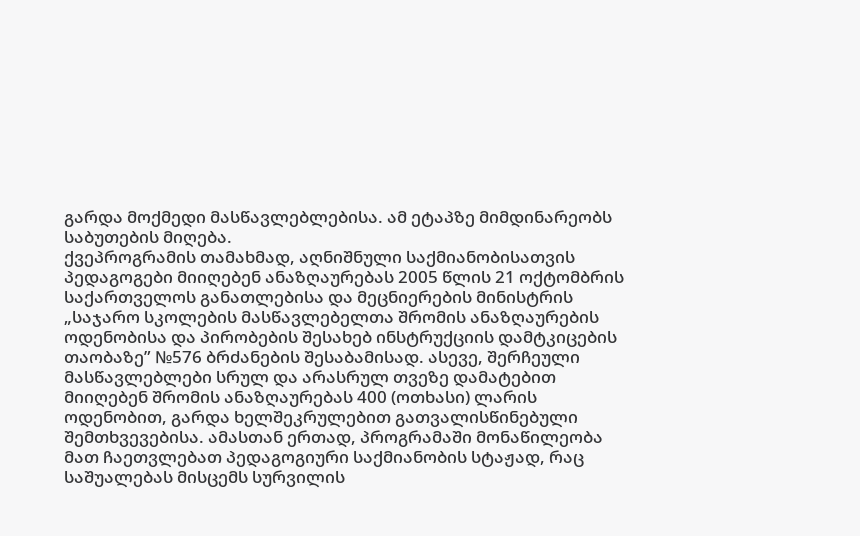გარდა მოქმედი მასწავლებლებისა. ამ ეტაპზე მიმდინარეობს საბუთების მიღება.
ქვეპროგრამის თამახმად, აღნიშნული საქმიანობისათვის პედაგოგები მიიღებენ ანაზღაურებას 2005 წლის 21 ოქტომბრის საქართველოს განათლებისა და მეცნიერების მინისტრის „საჯარო სკოლების მასწავლებელთა შრომის ანაზღაურების ოდენობისა და პირობების შესახებ ინსტრუქციის დამტკიცების თაობაზე” №576 ბრძანების შესაბამისად. ასევე, შერჩეული მასწავლებლები სრულ და არასრულ თვეზე დამატებით მიიღებენ შრომის ანაზღაურებას 400 (ოთხასი) ლარის ოდენობით, გარდა ხელშეკრულებით გათვალისწინებული შემთხვევებისა. ამასთან ერთად, პროგრამაში მონაწილეობა მათ ჩაეთვლებათ პედაგოგიური საქმიანობის სტაჟად, რაც საშუალებას მისცემს სურვილის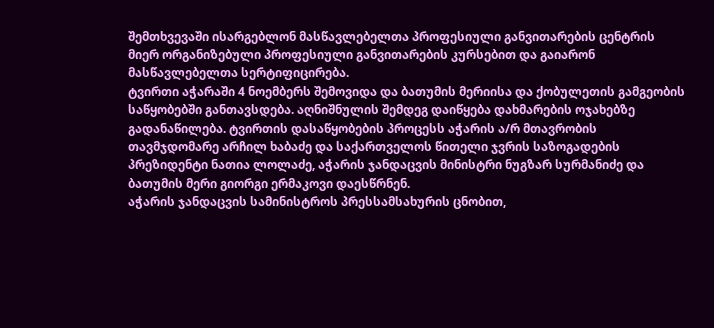შემთხვევაში ისარგებლონ მასწავლებელთა პროფესიული განვითარების ცენტრის მიერ ორგანიზებული პროფესიული განვითარების კურსებით და გაიარონ მასწავლებელთა სერტიფიცირება.
ტვირთი აჭარაში 4 ნოემბერს შემოვიდა და ბათუმის მერიისა და ქობულეთის გამგეობის საწყობებში განთავსდება. აღნიშნულის შემდეგ დაიწყება დახმარების ოჯახებზე გადანაწილება. ტვირთის დასაწყობების პროცესს აჭარის ა/რ მთავრობის თავმჯდომარე არჩილ ხაბაძე და საქართველოს წითელი ჯვრის საზოგადების პრეზიდენტი ნათია ლოლაძე, აჭარის ჯანდაცვის მინისტრი ნუგზარ სურმანიძე და ბათუმის მერი გიორგი ერმაკოვი დაესწრნენ.
აჭარის ჯანდაცვის სამინისტროს პრესსამსახურის ცნობით,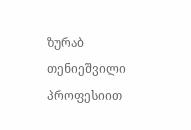ზურაბ თენიეშვილი პროფესიით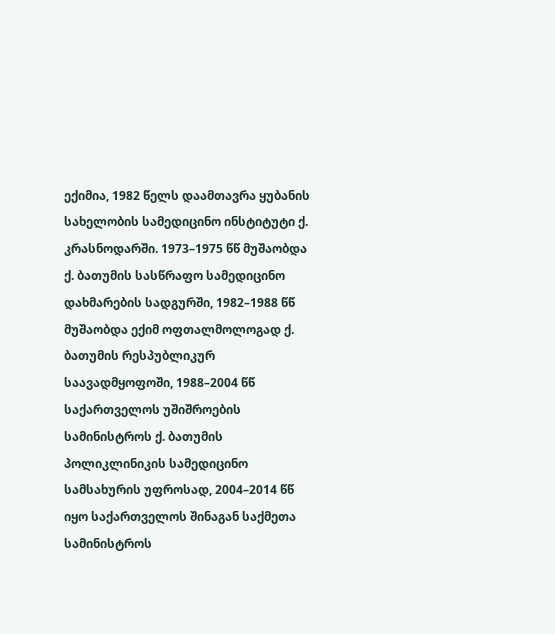ექიმია, 1982 წელს დაამთავრა ყუბანის სახელობის სამედიცინო ინსტიტუტი ქ. კრასნოდარში. 1973–1975 წწ მუშაობდა ქ. ბათუმის სასწრაფო სამედიცინო დახმარების სადგურში, 1982–1988 წწ მუშაობდა ექიმ ოფთალმოლოგად ქ. ბათუმის რესპუბლიკურ საავადმყოფოში, 1988–2004 წწ საქართველოს უშიშროების სამინისტროს ქ. ბათუმის პოლიკლინიკის სამედიცინო სამსახურის უფროსად, 2004–2014 წწ იყო საქართველოს შინაგან საქმეთა სამინისტროს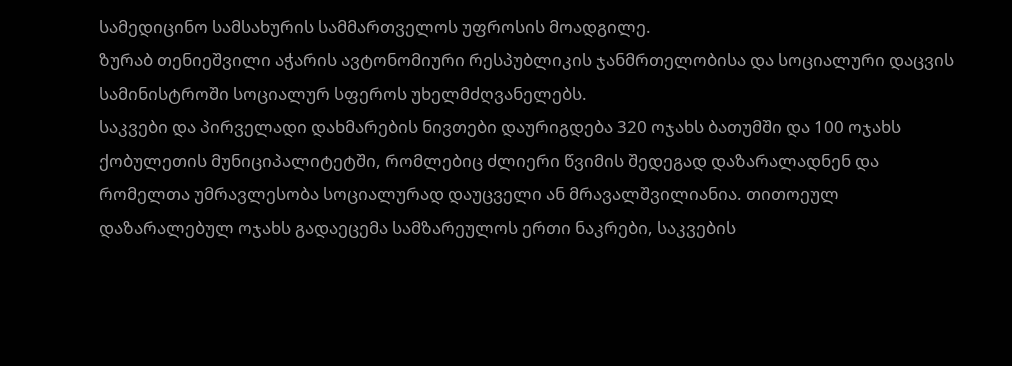სამედიცინო სამსახურის სამმართველოს უფროსის მოადგილე.
ზურაბ თენიეშვილი აჭარის ავტონომიური რესპუბლიკის ჯანმრთელობისა და სოციალური დაცვის სამინისტროში სოციალურ სფეროს უხელმძღვანელებს.
საკვები და პირველადი დახმარების ნივთები დაურიგდება 320 ოჯახს ბათუმში და 100 ოჯახს ქობულეთის მუნიციპალიტეტში, რომლებიც ძლიერი წვიმის შედეგად დაზარალადნენ და რომელთა უმრავლესობა სოციალურად დაუცველი ან მრავალშვილიანია. თითოეულ დაზარალებულ ოჯახს გადაეცემა სამზარეულოს ერთი ნაკრები, საკვების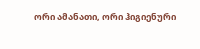ორი ამანათი, ორი ჰიგიენური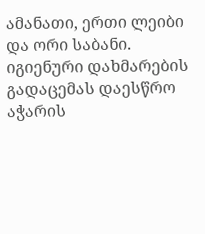ამანათი, ერთი ლეიბი და ორი საბანი.
იგიენური დახმარების გადაცემას დაესწრო აჭარის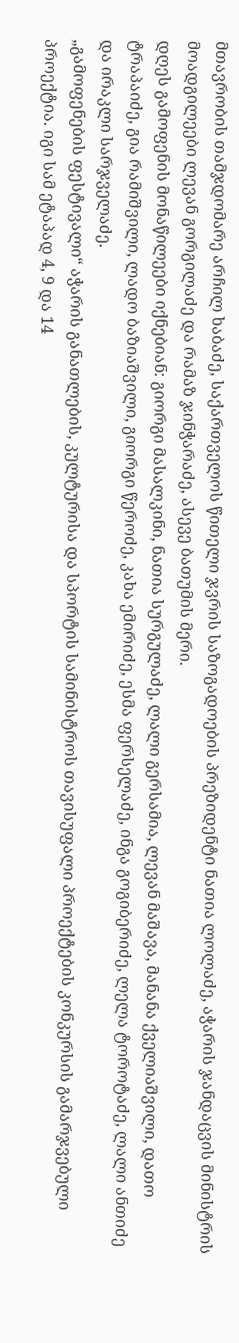მთავრობის თამჯდომარე არჩილ ხაბაძე, საქართველოს წითელი ჯვრის საზოგადოების პრეზიდენტი ნათია ლოლაძე, აჭარის ჯანდაცვის მინისტრის მოადგილეები ლევან გორგილაძე და რამაზ ჯინჭარაძე, ასევე ბათუმის მერი.
დღეს გამოფენის მონაწილეები იქნებიან: გიორგი მასალკინი, ნათია სურგულაძე, ლალი გერსამია, ლევან მაშავა, მანანა ქველიაშვილი, დათო ტრაპაიძე, გია რამიშვილი, ლადო ბაზიაშვილი, გიორგი წეროძე, კახა ემირიძე, ესმა ფერსელაძე, ინგა გოგიბერიძე, ლელა ტოროტაძე, ლალი ანთიძე და ირაკლი სარჯველაძე.
„გამოფენების ფესტივალი“ აჭარის განათლების, კულტურისა და სპორტის სამინისტროს თავისუფალი პროექტების კონკურსის გამარჯვებული პროექტია. იგი სამ ეტაპად 4, 9 და 14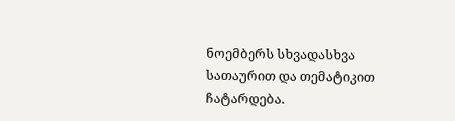ნოემბერს სხვადასხვა სათაურით და თემატიკით ჩატარდება.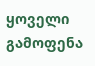ყოველი გამოფენა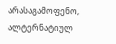არასაგამოფენო, ალტერნატიულ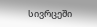სივრცეში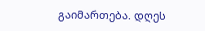გაიმართება. დღეს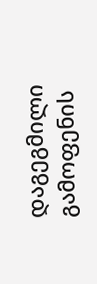დაგეგმილი გამოფენის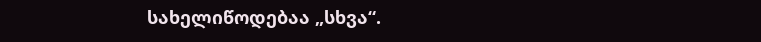სახელიწოდებაა „სხვა“.